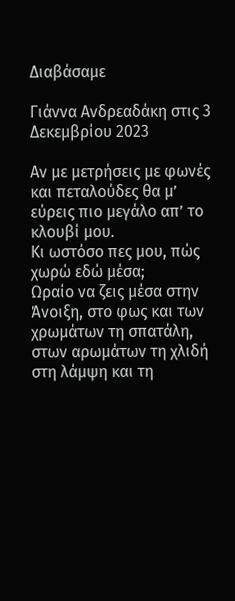Διαβάσαμε

Γιάννα Ανδρεαδάκη στις 3 Δεκεμβρίου 2023

Αν με μετρήσεις με φωνές και πεταλούδες θα μ’ εύρεις πιο μεγάλο απ’ το κλουβί μου.
Κι ωστόσο πες μου, πώς χωρώ εδώ μέσα;
Ωραίο να ζεις μέσα στην Άνοιξη, στο φως και των χρωμάτων τη σπατάλη, στων αρωμάτων τη χλιδή στη λάμψη και τη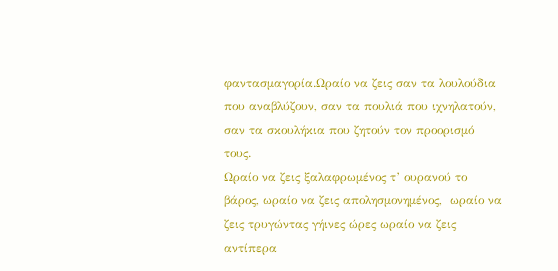φαντασμαγορία.Ωραίο να ζεις σαν τα λουλούδια που αναβλύζουν, σαν τα πουλιά που ιχνηλατούν, σαν τα σκουλήκια που ζητούν τον προορισμό τους.
Ωραίο να ζεις ξαλαφρωμένος τ’ ουρανού το βάρος, ωραίο να ζεις απολησμονημένος,  ωραίο να ζεις τρυγώντας γήινες ώρες ωραίο να ζεις αντίπερα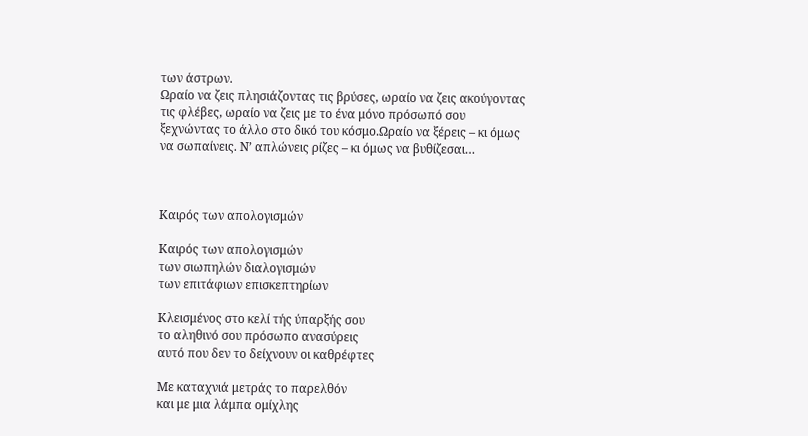των άστρων.
Ωραίο να ζεις πλησιάζοντας τις βρύσες, ωραίο να ζεις ακούγοντας τις φλέβες, ωραίο να ζεις με το ένα μόνο πρόσωπό σου ξεχνώντας το άλλο στο δικό του κόσμο.Ωραίο να ξέρεις – κι όμως να σωπαίνεις. Ν’ απλώνεις ρίζες – κι όμως να βυθίζεσαι…



Καιρός των απολογισμών

Καιρός των απολογισμών
των σιωπηλών διαλογισμών
των επιτάφιων επισκεπτηρίων

Κλεισμένος στο κελί τής ύπαρξής σου
το αληθινό σου πρόσωπο ανασύρεις
αυτό που δεν το δείχνουν οι καθρέφτες

Με καταχνιά μετράς το παρελθόν
και με μια λάμπα ομίχλης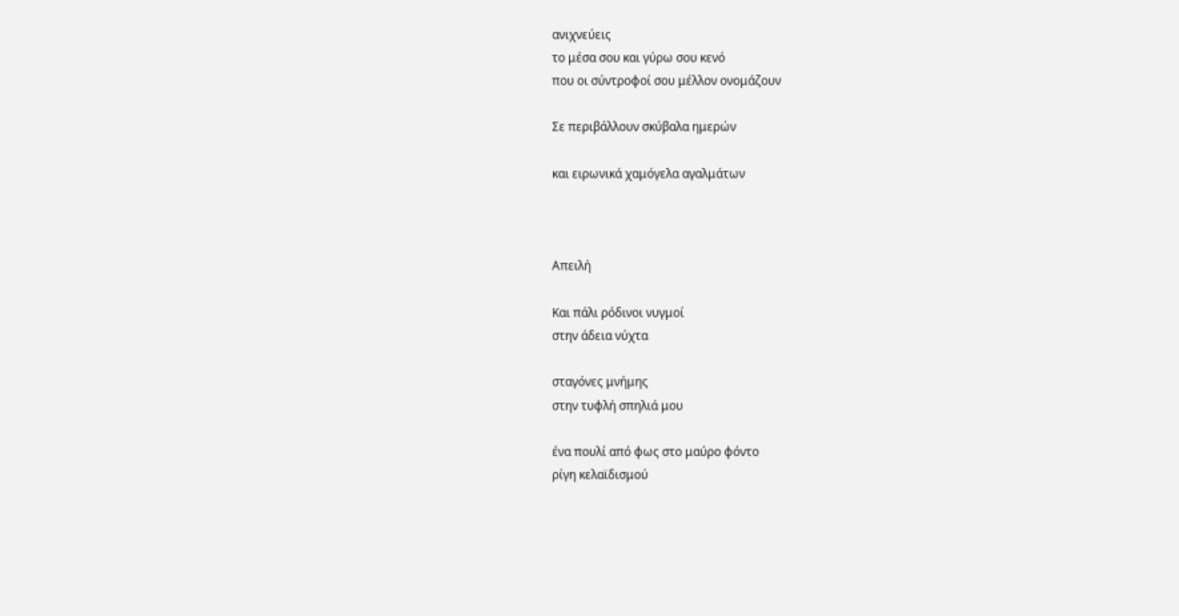ανιχνεύεις
το μέσα σου και γύρω σου κενό
που οι σύντροφοί σου μέλλον ονομάζουν

Σε περιβάλλουν σκύβαλα ημερών

και ειρωνικά χαμόγελα αγαλμάτων



Απειλή

Και πάλι ρόδινοι νυγμοί
στην άδεια νύχτα

σταγόνες μνήμης
στην τυφλή σπηλιά μου

ένα πουλί από φως στο μαύρο φόντο
ρίγη κελαϊδισμού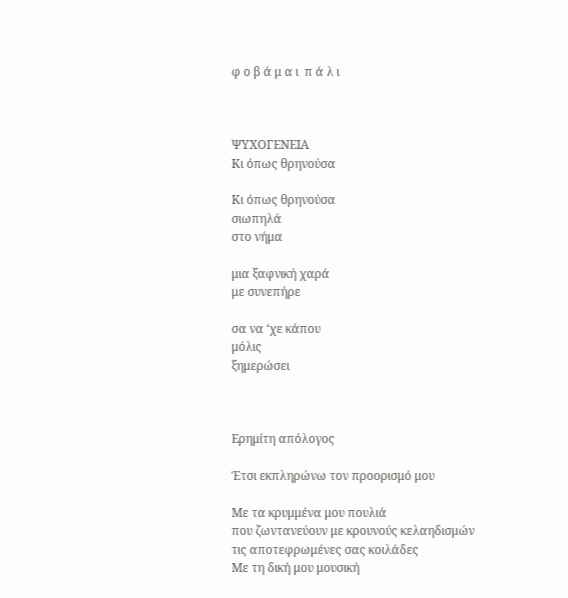φ ο β ά μ α ι  π ά λ ι



ΨΥΧΟΓΕΝΕΙΑ
Κι όπως θρηνούσα

Κι όπως θρηνούσα
σιωπηλά
στο νήμα

μια ξαφνική χαρά
με συνεπήρε

σα να ‘χε κάπου
μόλις
ξημερώσει



Ερημίτη απόλογος

Έτσι εκπληρώνω τον προορισμό μου

Με τα κρυμμένα μου πουλιά
που ζωντανεύουν με κρουνούς κελαηδισμών
τις αποτεφρωμένες σας κοιλάδες
Με τη δική μου μουσική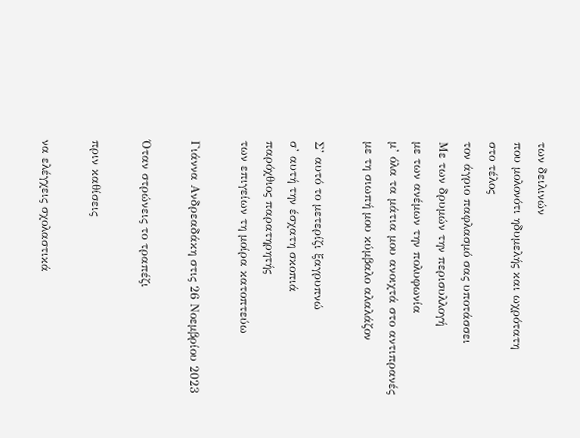των δειλινών
που μολονότι ηδυμελής και ωχρότατη
στο τέλος
τον άγριο παφλασμό σας υποτάσσει
Με των δρυμών την περισυλλογή
με των ανέμων την πολυφωνία
μ’ όλα τα μάτια μου ανοιχτά στο αντιπρανές
με τη σιωπή μου κύμβαλο αλαλάζον

Σ’ αυτό το μετερίζι ξαγρυπνώ
σ’ αυτή την έσχατη σκοπιά
παρόχθιος παρατηρητής
των επιγείων τη μοίρα κατοπτεύω

Γιάννα Ανδρεαδάκη στις 26 Νοεμβρίου 2023

Όταν στρώνεις το τραπέζι

πριν καθίσεις

να ελέγχεις σχολαστικά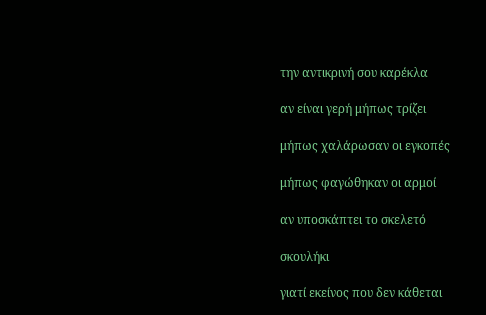την αντικρινή σου καρέκλα

αν είναι γερή μήπως τρίζει

μήπως χαλάρωσαν οι εγκοπές

μήπως φαγώθηκαν οι αρμοί

αν υποσκάπτει το σκελετό

σκουλήκι

γιατί εκείνος που δεν κάθεται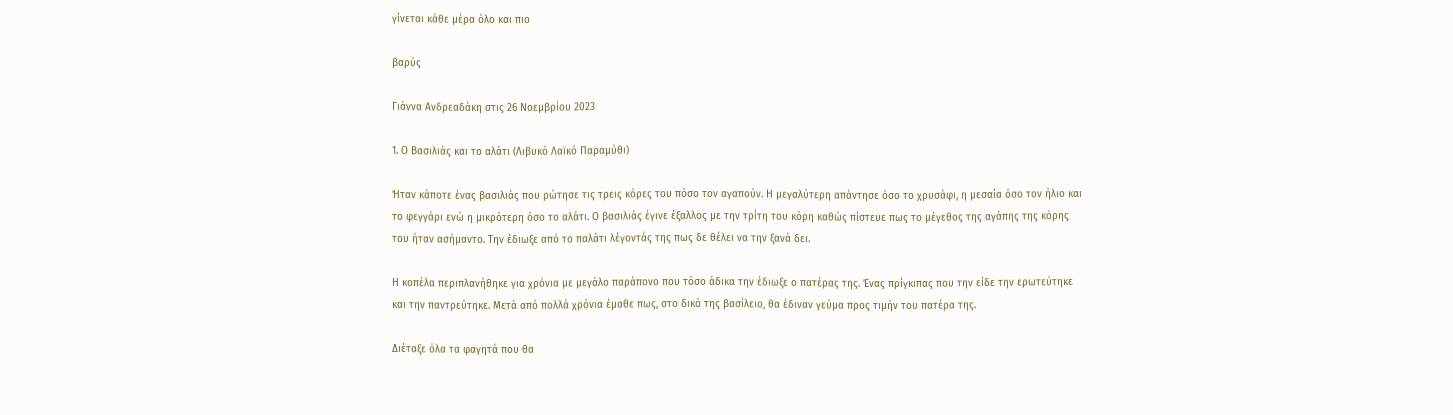γίνεται κάθε μέρα όλο και πιο

βαρύς

Γιάννα Ανδρεαδάκη στις 26 Νοεμβρίου 2023

1. Ο Βασιλιάς και το αλάτι (Λιβυκό Λαϊκό Παραμύθι)

Ήταν κάποτε ένας βασιλιάς που ρώτησε τις τρεις κόρες του πόσο τον αγαπούν. Η μεγαλύτερη απάντησε όσο το χρυσάφι, η μεσαία όσο τον ήλιο και το φεγγάρι ενώ η μικρότερη όσο το αλάτι. Ο βασιλιάς έγινε έξαλλος με την τρίτη του κόρη καθώς πίστευε πως το μέγεθος της αγάπης της κόρης του ήταν ασήμαντο. Την έδιωξε από το παλάτι λέγοντάς της πως δε θέλει να την ξανά δει.

Η κοπέλα περιπλανήθηκε για χρόνια με μεγάλο παράπονο που τόσο άδικα την έδιωξε ο πατέρας της. Ένας πρίγκιπας που την είδε την ερωτεύτηκε και την παντρεύτηκε. Μετά από πολλά χρόνια έμαθε πως, στο δικό της βασίλειο, θα έδιναν γεύμα προς τιμήν του πατέρα της.

Διέταξε όλα τα φαγητά που θα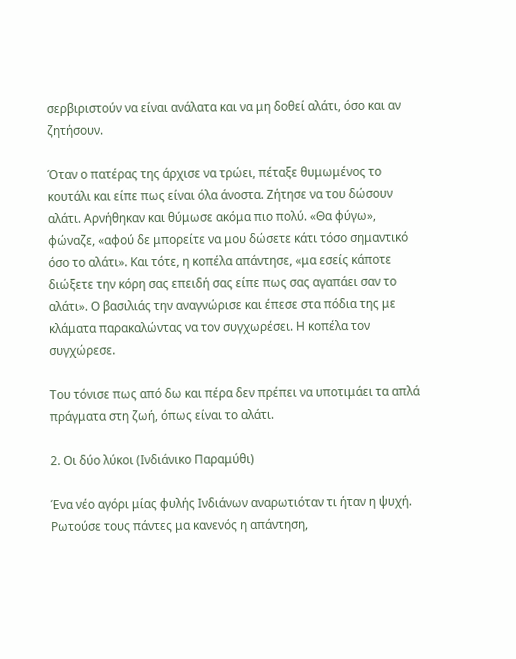σερβιριστούν να είναι ανάλατα και να μη δοθεί αλάτι, όσο και αν ζητήσουν.

Όταν ο πατέρας της άρχισε να τρώει, πέταξε θυμωμένος το κουτάλι και είπε πως είναι όλα άνοστα. Ζήτησε να του δώσουν αλάτι. Αρνήθηκαν και θύμωσε ακόμα πιο πολύ. «Θα φύγω», φώναζε, «αφού δε μπορείτε να μου δώσετε κάτι τόσο σημαντικό όσο το αλάτι». Και τότε, η κοπέλα απάντησε, «μα εσείς κάποτε διώξετε την κόρη σας επειδή σας είπε πως σας αγαπάει σαν το αλάτι». Ο βασιλιάς την αναγνώρισε και έπεσε στα πόδια της με κλάματα παρακαλώντας να τον συγχωρέσει. Η κοπέλα τον συγχώρεσε.

Του τόνισε πως από δω και πέρα δεν πρέπει να υποτιμάει τα απλά πράγματα στη ζωή, όπως είναι το αλάτι.

2. Οι δύο λύκοι (Ινδιάνικο Παραμύθι)

Ένα νέο αγόρι μίας φυλής Ινδιάνων αναρωτιόταν τι ήταν η ψυχή. Ρωτούσε τους πάντες μα κανενός η απάντηση,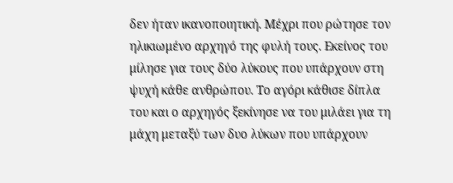δεν ήταν ικανοποιητική. Μέχρι που ρώτησε τον ηλικιωμένο αρχηγό της φυλή τους. Εκείνος του μίλησε για τους δύο λύκους που υπάρχουν στη ψυχή κάθε ανθρώπου. Το αγόρι κάθισε δίπλα του και ο αρχηγός ξεκίνησε να του μιλάει για τη μάχη μεταξύ των δυο λύκων που υπάρχουν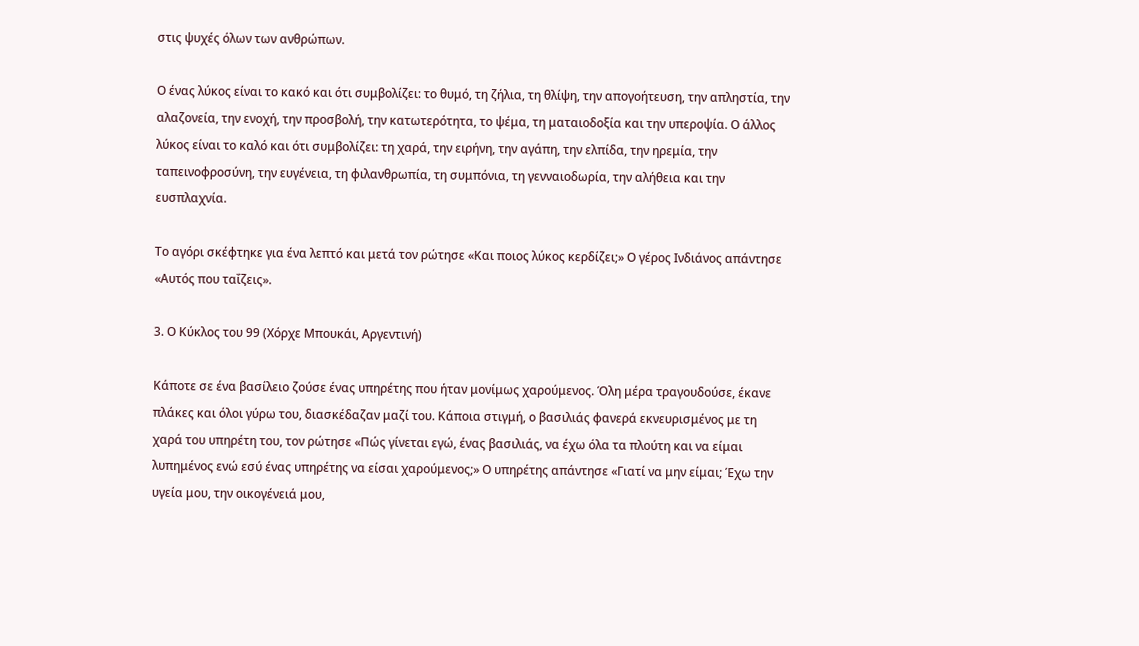στις ψυχές όλων των ανθρώπων.

Ο ένας λύκος είναι το κακό και ότι συμβολίζει: το θυμό, τη ζήλια, τη θλίψη, την απογοήτευση, την απληστία, την αλαζονεία, την ενοχή, την προσβολή, την κατωτερότητα, το ψέμα, τη ματαιοδοξία και την υπεροψία. Ο άλλος λύκος είναι το καλό και ότι συμβολίζει: τη χαρά, την ειρήνη, την αγάπη, την ελπίδα, την ηρεμία, την ταπεινοφροσύνη, την ευγένεια, τη φιλανθρωπία, τη συμπόνια, τη γενναιοδωρία, την αλήθεια και την ευσπλαχνία.

Το αγόρι σκέφτηκε για ένα λεπτό και μετά τον ρώτησε «Και ποιος λύκος κερδίζει;» Ο γέρος Ινδιάνος απάντησε «Αυτός που ταΐζεις».

3. Ο Κύκλος του 99 (Χόρχε Μπουκάι, Αργεντινή)

Κάποτε σε ένα βασίλειο ζούσε ένας υπηρέτης που ήταν μονίμως χαρούμενος. Όλη μέρα τραγουδούσε, έκανε πλάκες και όλοι γύρω του, διασκέδαζαν μαζί του. Κάποια στιγμή, ο βασιλιάς φανερά εκνευρισμένος με τη χαρά του υπηρέτη του, τον ρώτησε «Πώς γίνεται εγώ, ένας βασιλιάς, να έχω όλα τα πλούτη και να είμαι λυπημένος ενώ εσύ ένας υπηρέτης να είσαι χαρούμενος;» Ο υπηρέτης απάντησε «Γιατί να μην είμαι; Έχω την υγεία μου, την οικογένειά μου,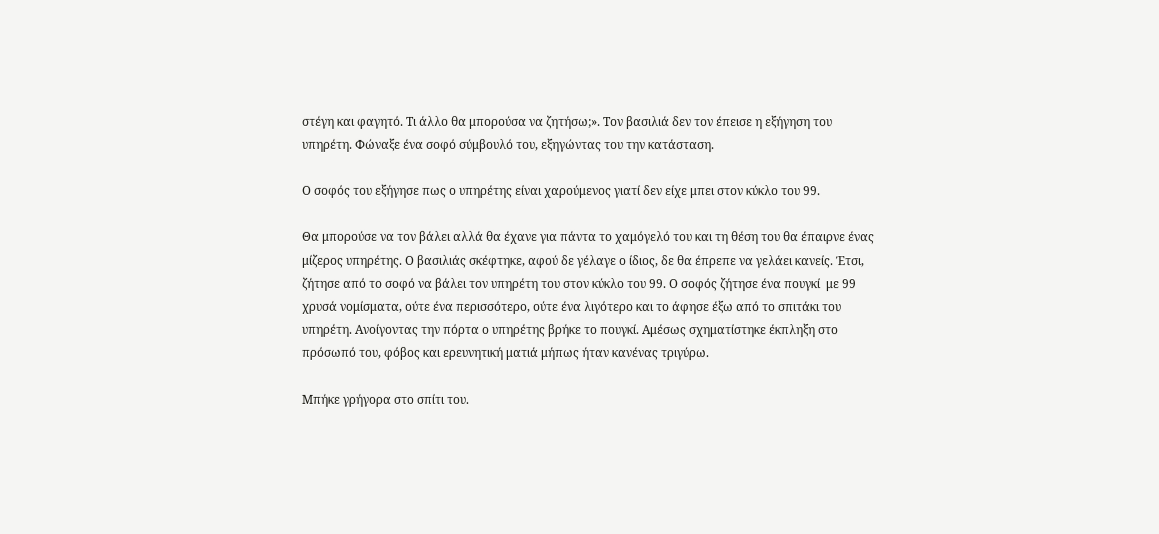στέγη και φαγητό. Τι άλλο θα μπορούσα να ζητήσω;». Τον βασιλιά δεν τον έπεισε η εξήγηση του υπηρέτη. Φώναξε ένα σοφό σύμβουλό του, εξηγώντας του την κατάσταση.

Ο σοφός του εξήγησε πως ο υπηρέτης είναι χαρούμενος γιατί δεν είχε μπει στον κύκλο του 99.

Θα μπορούσε να τον βάλει αλλά θα έχανε για πάντα το χαμόγελό του και τη θέση του θα έπαιρνε ένας μίζερος υπηρέτης. Ο βασιλιάς σκέφτηκε, αφού δε γέλαγε ο ίδιος, δε θα έπρεπε να γελάει κανείς. Έτσι, ζήτησε από το σοφό να βάλει τον υπηρέτη του στον κύκλο του 99. Ο σοφός ζήτησε ένα πουγκί  με 99 χρυσά νομίσματα, ούτε ένα περισσότερο, ούτε ένα λιγότερο και το άφησε έξω από το σπιτάκι του υπηρέτη. Ανοίγοντας την πόρτα ο υπηρέτης βρήκε το πουγκί. Αμέσως σχηματίστηκε έκπληξη στο πρόσωπό του, φόβος και ερευνητική ματιά μήπως ήταν κανένας τριγύρω.

Μπήκε γρήγορα στο σπίτι του.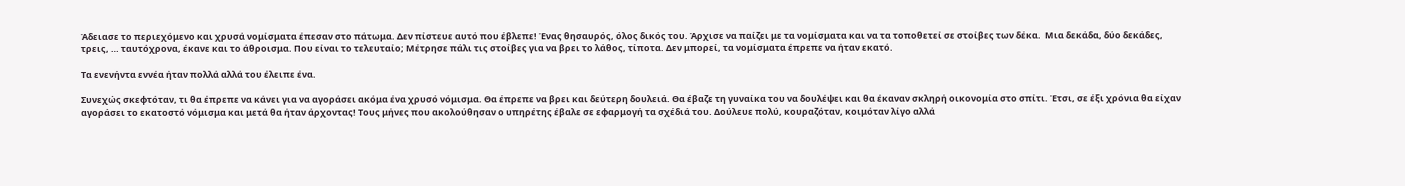Άδειασε το περιεχόμενο και χρυσά νομίσματα έπεσαν στο πάτωμα. Δεν πίστευε αυτό που έβλεπε! Ένας θησαυρός, όλος δικός του. Άρχισε να παίζει με τα νομίσματα και να τα τοποθετεί σε στοίβες των δέκα.  Μια δεκάδα, δύο δεκάδες, τρεις, … ταυτόχρονα, έκανε και το άθροισμα. Που είναι το τελευταίο; Μέτρησε πάλι τις στοίβες για να βρει το λάθος, τίποτα. Δεν μπορεί, τα νομίσματα έπρεπε να ήταν εκατό.

Τα ενενήντα εννέα ήταν πολλά αλλά του έλειπε ένα.

Συνεχώς σκεφτόταν, τι θα έπρεπε να κάνει για να αγοράσει ακόμα ένα χρυσό νόμισμα. Θα έπρεπε να βρει και δεύτερη δουλειά. Θα έβαζε τη γυναίκα του να δουλέψει και θα έκαναν σκληρή οικονομία στο σπίτι. Έτσι, σε έξι χρόνια θα είχαν αγοράσει το εκατοστό νόμισμα και μετά θα ήταν άρχοντας! Τους μήνες που ακολούθησαν ο υπηρέτης έβαλε σε εφαρμογή τα σχέδιά του. Δούλευε πολύ, κουραζόταν, κοιμόταν λίγο αλλά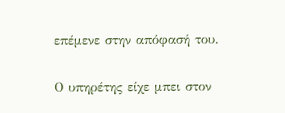επέμενε στην απόφασή του.

Ο υπηρέτης είχε μπει στον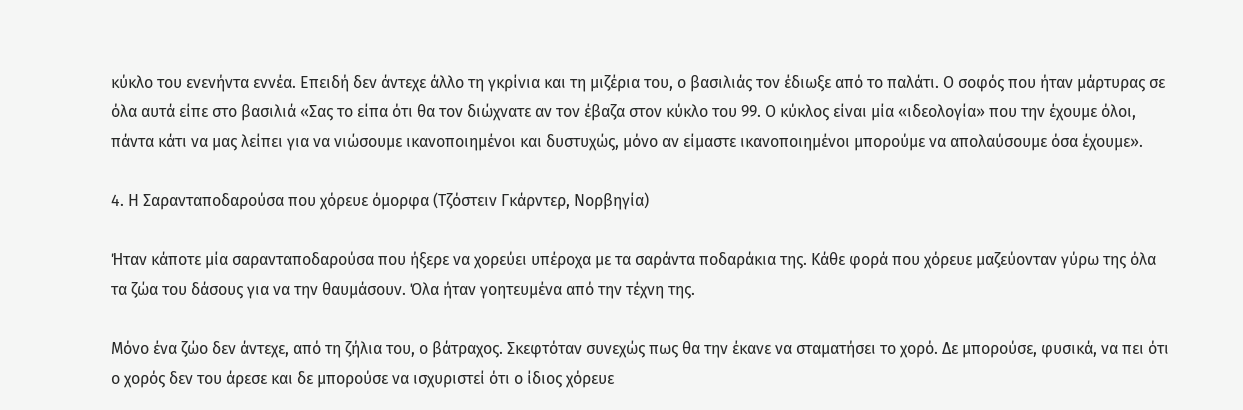κύκλο του ενενήντα εννέα. Επειδή δεν άντεχε άλλο τη γκρίνια και τη μιζέρια του, ο βασιλιάς τον έδιωξε από το παλάτι. Ο σοφός που ήταν μάρτυρας σε όλα αυτά είπε στο βασιλιά «Σας το είπα ότι θα τον διώχνατε αν τον έβαζα στον κύκλο του 99. Ο κύκλος είναι μία «ιδεολογία» που την έχουμε όλοι, πάντα κάτι να μας λείπει για να νιώσουμε ικανοποιημένοι και δυστυχώς, μόνο αν είμαστε ικανοποιημένοι μπορούμε να απολαύσουμε όσα έχουμε».

4. Η Σαρανταποδαρούσα που χόρευε όμορφα (Τζόστειν Γκάρντερ, Νορβηγία)

Ήταν κάποτε μία σαρανταποδαρούσα που ήξερε να χορεύει υπέροχα με τα σαράντα ποδαράκια της. Κάθε φορά που χόρευε μαζεύονταν γύρω της όλα τα ζώα του δάσους για να την θαυμάσουν. Όλα ήταν γοητευμένα από την τέχνη της.

Μόνο ένα ζώο δεν άντεχε, από τη ζήλια του, ο βάτραχος. Σκεφτόταν συνεχώς πως θα την έκανε να σταματήσει το χορό. Δε μπορούσε, φυσικά, να πει ότι ο χορός δεν του άρεσε και δε μπορούσε να ισχυριστεί ότι ο ίδιος χόρευε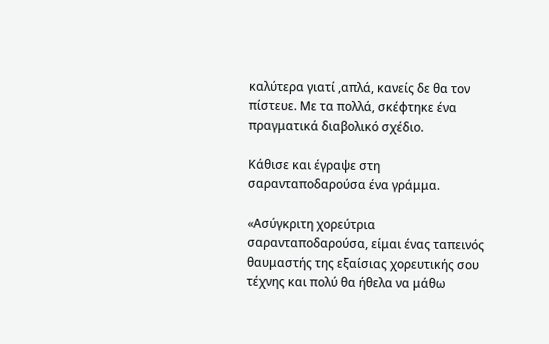καλύτερα γιατί ,απλά, κανείς δε θα τον πίστευε. Με τα πολλά, σκέφτηκε ένα πραγματικά διαβολικό σχέδιο.

Κάθισε και έγραψε στη σαρανταποδαρούσα ένα γράμμα.

«Ασύγκριτη χορεύτρια σαρανταποδαρούσα, είμαι ένας ταπεινός θαυμαστής της εξαίσιας χορευτικής σου τέχνης και πολύ θα ήθελα να μάθω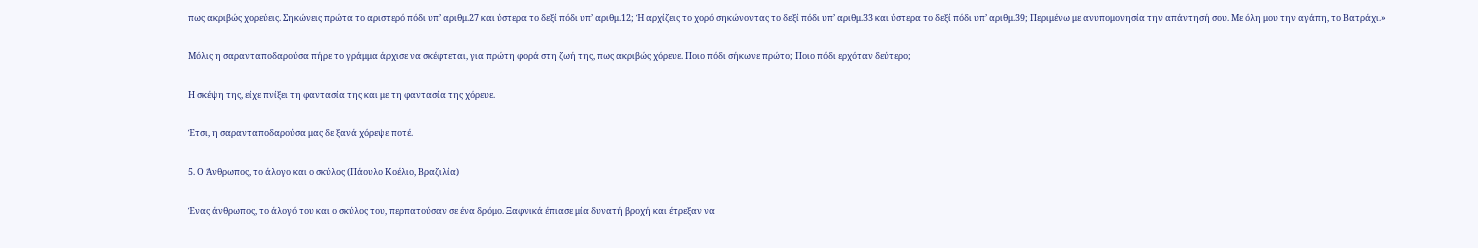πως ακριβώς χορεύεις. Σηκώνεις πρώτα το αριστερό πόδι υπ’ αριθμ.27 και ύστερα το δεξί πόδι υπ’ αριθμ.12; Ή αρχίζεις το χορό σηκώνοντας το δεξί πόδι υπ’ αριθμ.33 και ύστερα το δεξί πόδι υπ’ αριθμ.39; Περιμένω με ανυπομονησία την απάντησή σου. Με όλη μου την αγάπη, το Βατράχι.»

Μόλις η σαρανταποδαρούσα πήρε το γράμμα άρχισε να σκέφτεται, για πρώτη φορά στη ζωή της, πως ακριβώς χόρευε. Ποιο πόδι σήκωνε πρώτο; Ποιο πόδι ερχόταν δεύτερο;

Η σκέψη της, είχε πνίξει τη φαντασία της και με τη φαντασία της χόρευε.

Έτσι, η σαρανταποδαρούσα μας δε ξανά χόρεψε ποτέ.

5. Ο Άνθρωπος, το άλογο και ο σκύλος (Πάουλο Κοέλιο, Βραζιλία)

Ένας άνθρωπος, το άλογό του και ο σκύλος του, περπατούσαν σε ένα δρόμο. Ξαφνικά έπιασε μία δυνατή βροχή και έτρεξαν να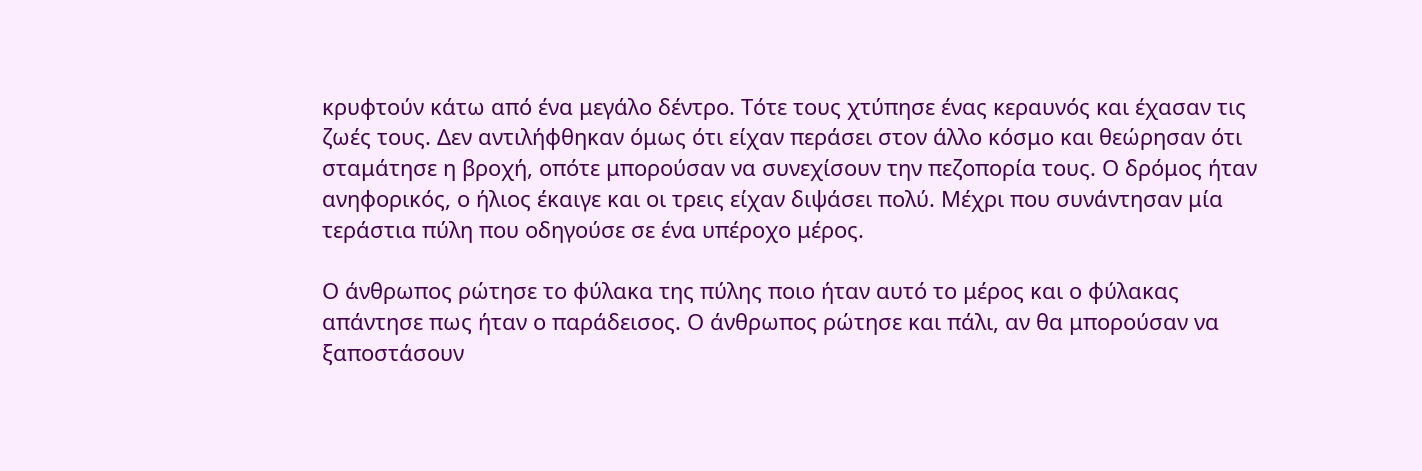κρυφτούν κάτω από ένα μεγάλο δέντρο. Τότε τους χτύπησε ένας κεραυνός και έχασαν τις ζωές τους. Δεν αντιλήφθηκαν όμως ότι είχαν περάσει στον άλλο κόσμο και θεώρησαν ότι σταμάτησε η βροχή, οπότε μπορούσαν να συνεχίσουν την πεζοπορία τους. Ο δρόμος ήταν ανηφορικός, ο ήλιος έκαιγε και οι τρεις είχαν διψάσει πολύ. Μέχρι που συνάντησαν μία τεράστια πύλη που οδηγούσε σε ένα υπέροχο μέρος.

Ο άνθρωπος ρώτησε το φύλακα της πύλης ποιο ήταν αυτό το μέρος και ο φύλακας απάντησε πως ήταν ο παράδεισος. Ο άνθρωπος ρώτησε και πάλι, αν θα μπορούσαν να ξαποστάσουν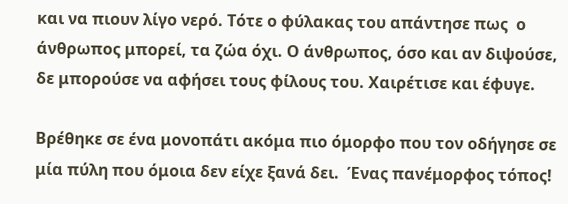και να πιουν λίγο νερό. Τότε ο φύλακας του απάντησε πως  ο άνθρωπος μπορεί, τα ζώα όχι. Ο άνθρωπος, όσο και αν διψούσε, δε μπορούσε να αφήσει τους φίλους του. Χαιρέτισε και έφυγε.

Βρέθηκε σε ένα μονοπάτι ακόμα πιο όμορφο που τον οδήγησε σε μία πύλη που όμοια δεν είχε ξανά δει.  Ένας πανέμορφος τόπος!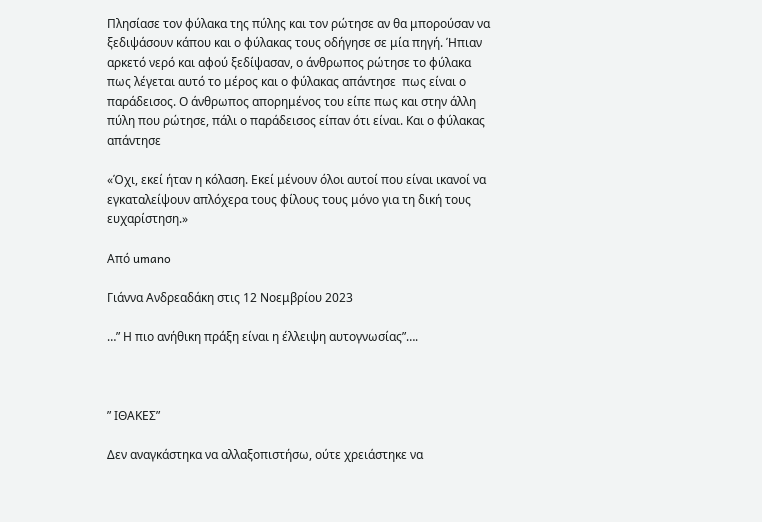Πλησίασε τον φύλακα της πύλης και τον ρώτησε αν θα μπορούσαν να ξεδιψάσουν κάπου και ο φύλακας τους οδήγησε σε μία πηγή. Ήπιαν αρκετό νερό και αφού ξεδίψασαν, ο άνθρωπος ρώτησε το φύλακα πως λέγεται αυτό το μέρος και ο φύλακας απάντησε  πως είναι ο παράδεισος. Ο άνθρωπος απορημένος του είπε πως και στην άλλη πύλη που ρώτησε, πάλι ο παράδεισος είπαν ότι είναι. Και ο φύλακας απάντησε

«Όχι, εκεί ήταν η κόλαση. Εκεί μένουν όλοι αυτοί που είναι ικανοί να εγκαταλείψουν απλόχερα τους φίλους τους μόνο για τη δική τους ευχαρίστηση.»

Aπό umano

Γιάννα Ανδρεαδάκη στις 12 Νοεμβρίου 2023

…” Η πιο ανήθικη πράξη είναι η έλλειψη αυτογνωσίας”….



” ΙΘΑΚΕΣ”

Δεν αναγκάστηκα να αλλαξοπιστήσω, ούτε χρειάστηκε να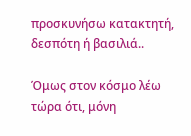προσκυνήσω κατακτητή, δεσπότη ή βασιλιά..

Όμως στον κόσμο λέω τώρα ότι, μόνη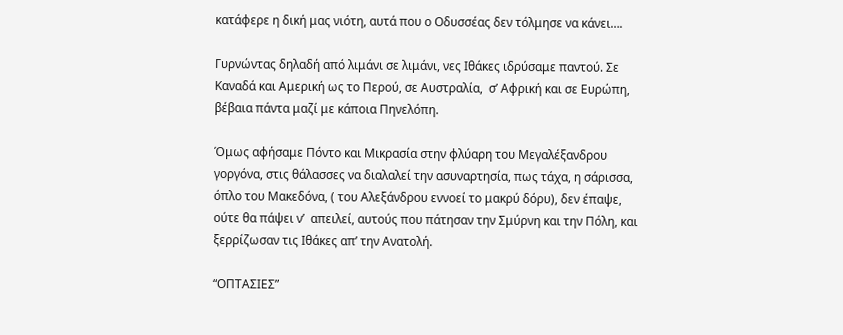κατάφερε η δική μας νιότη, αυτά που ο Οδυσσέας δεν τόλμησε να κάνει….

Γυρνώντας δηλαδή από λιμάνι σε λιμάνι, νες Ιθάκες ιδρύσαμε παντού. Σε Καναδά και Αμερική ως το Περού, σε Αυστραλία,  σ’ Αφρική και σε Ευρώπη, βέβαια πάντα μαζί με κάποια Πηνελόπη.

Όμως αφήσαμε Πόντο και Μικρασία στην φλύαρη του Μεγαλέξανδρου γοργόνα, στις θάλασσες να διαλαλεί την ασυναρτησία, πως τάχα, η σάρισσα, όπλο του Μακεδόνα, ( του Αλεξάνδρου εννοεί το μακρύ δόρυ), δεν έπαψε, ούτε θα πάψει ν’  απειλεί, αυτούς που πάτησαν την Σμύρνη και την Πόλη, και ξερρίζωσαν τις Ιθάκες απ’ την Ανατολή.

“ΟΠΤΑΣΙΕΣ”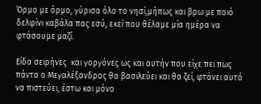Όρμο με όρμο, γύρισα όλο το νησί,μήπως και βρω με ποιό δελφίνι καβάλα πας εσύ, εκεί που θέλαμε μία ημέρα να φτάσουμε μαζί.

Είδα σειρήνες  και γοργόνες ως και αυτήν που είχε πει πως πάντα ο Μεγαλέξανδρος θα βασιλεύει και θα ζεί, φτάνει αυτό να πιστεύει, έστω και μόνο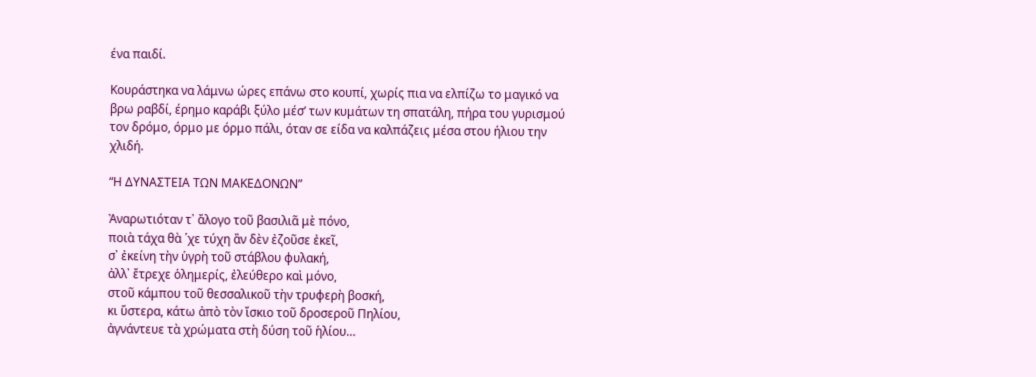ένα παιδί.

Κουράστηκα να λάμνω ώρες επάνω στο κουπί, χωρίς πια να ελπίζω το μαγικό να βρω ραβδί, έρημο καράβι ξύλο μέσ’ των κυμάτων τη σπατάλη, πήρα του γυρισμού τον δρόμο, όρμο με όρμο πάλι, όταν σε είδα να καλπάζεις μέσα στου ήλιου την χλιδή.

“Η ΔΥΝΑΣΤΕΙΑ ΤΩΝ ΜΑΚΕΔΟΝΩΝ”

Ἀναρωτιόταν τ᾿ ἄλογο τοῦ βασιλιᾶ μὲ πόνο,
ποιὰ τάχα θὰ ῾χε τύχη ἂν δὲν ἐζοῦσε ἐκεῖ,
σ᾿ ἐκείνη τὴν ὑγρὴ τοῦ στάβλου φυλακή,
ἀλλ᾿ ἔτρεχε ὁλημερίς, ἐλεύθερο καὶ μόνο,
στοῦ κάμπου τοῦ θεσσαλικοῦ τὴν τρυφερὴ βοσκή,
κι ὕστερα, κάτω ἀπὸ τὸν ἴσκιο τοῦ δροσεροῦ Πηλίου,
ἀγνάντευε τὰ χρώματα στὴ δύση τοῦ ἡλίου…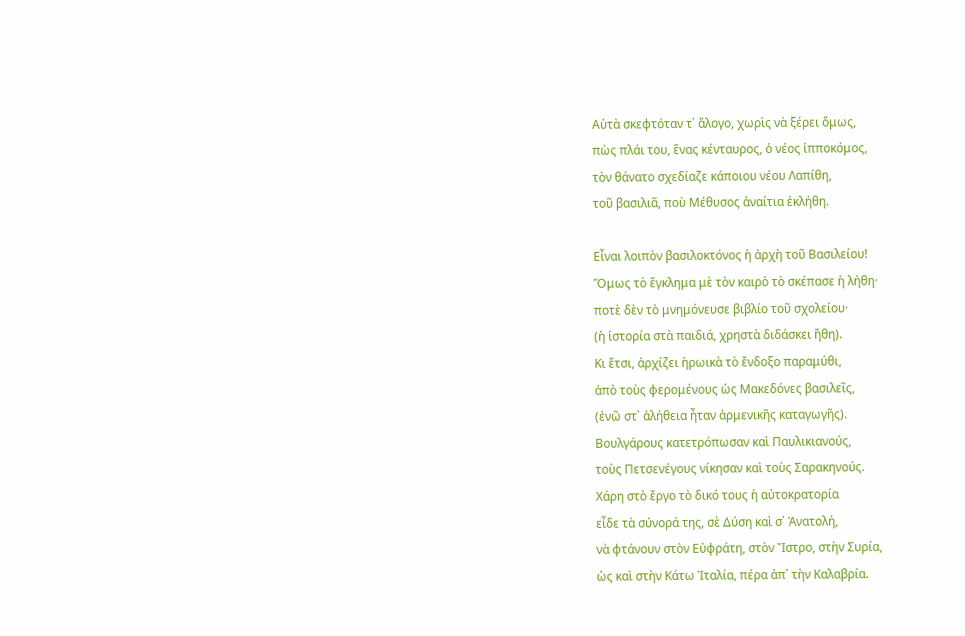Αὐτὰ σκεφτόταν τ᾿ ἄλογο, χωρὶς νὰ ξέρει ὅμως,
πὼς πλάι του, ἕνας κένταυρος, ὁ νέος ἱπποκόμος,
τὸν θάνατο σχεδίαζε κάποιου νέου Λαπίθη,
τοῦ βασιλιᾶ, ποὺ Μέθυσος ἀναίτια ἐκλήθη.

Εἶναι λοιπὸν βασιλοκτόνος ἡ ἀρχὴ τοῦ Βασιλείου!
Ὅμως τὸ ἔγκλημα μὲ τὸν καιρὸ τὸ σκέπασε ἡ λήθη·
ποτὲ δὲν τὸ μνημόνευσε βιβλίο τοῦ σχολείου·
(ἡ ἱστορία στὰ παιδιά, χρηστὰ διδάσκει ἤθη).
Κι ἔτσι, ἀρχίζει ἡρωικὰ τὸ ἔνδοξο παραμύθι,
ἀπὸ τοὺς φερομένους ὡς Μακεδόνες βασιλεῖς,
(ἐνῶ στ᾿ ἀλήθεια ἦταν ἀρμενικῆς καταγωγῆς).
Βουλγάρους κατετρόπωσαν καὶ Παυλικιανούς,
τοὺς Πετσενέγους νίκησαν καὶ τοὺς Σαρακηνούς.
Χάρη στὸ ἔργο τὸ δικό τους ἡ αὐτοκρατορία
εἶδε τὰ σύνορά της, σὲ Δύση καὶ σ᾿ Ἀνατολή,
νὰ φτάνουν στὸν Εὐφράτη, στὸν Ἴστρο, στὴν Συρία,
ὡς καὶ στὴν Κάτω Ἰταλία, πέρα ἀπ᾿ τὴν Καλαβρία.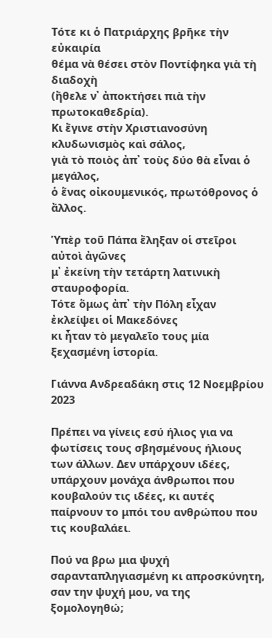Τότε κι ὁ Πατριάρχης βρῆκε τὴν εὐκαιρία
θέμα νὰ θέσει στὸν Ποντίφηκα γιὰ τὴ διαδοχὴ
(ἤθελε ν᾿ ἀποκτήσει πιὰ τὴν πρωτοκαθεδρία).
Κι ἔγινε στὴν Χριστιανοσύνη κλυδωνισμὸς καὶ σάλος,
γιὰ τὸ ποιὸς ἀπ᾿ τοὺς δύο θὰ εἶναι ὁ μεγάλος,
ὁ ἕνας οἰκουμενικός, πρωτόθρονος ὁ ἄλλος.

Ὑπὲρ τοῦ Πάπα ἔληξαν οἱ στεῖροι αὐτοὶ ἀγῶνες
μ᾿ ἐκείνη τὴν τετάρτη λατινικὴ σταυροφορία.
Τότε ὅμως ἀπ᾿ τὴν Πόλη εἶχαν ἐκλείψει οἱ Μακεδόνες
κι ἦταν τὸ μεγαλεῖο τους μία ξεχασμένη ἱστορία.

Γιάννα Ανδρεαδάκη στις 12 Νοεμβρίου 2023

Πρέπει να γίνεις εσύ ήλιος για να φωτίσεις τους σβησμένους ήλιους των άλλων. Δεν υπάρχουν ιδέες, υπάρχουν μονάχα άνθρωποι που κουβαλούν τις ιδέες, κι αυτές παίρνουν το μπόι του ανθρώπου που τις κουβαλάει.

Πού να βρω μια ψυχή σαρανταπληγιασμένη κι απροσκύνητη, σαν την ψυχή μου, να της ξομολογηθώ;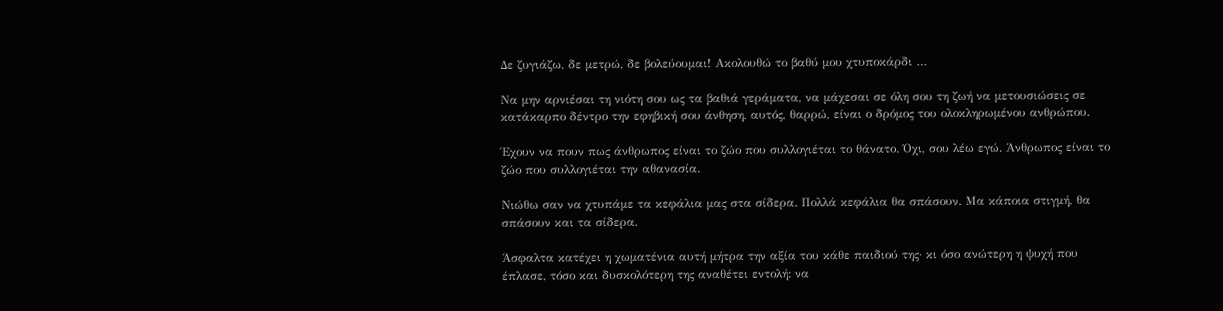Δε ζυγιάζω, δε μετρώ, δε βολεύουμαι! Ακολουθώ το βαθύ μου χτυποκάρδι …

Να μην αρνιέσαι τη νιότη σου ως τα βαθιά γεράματα, να μάχεσαι σε όλη σου τη ζωή να μετουσιώσεις σε κατάκαρπο δέντρο την εφηβική σου άνθηση, αυτός, θαρρώ, είναι ο δρόμος του ολοκληρωμένου ανθρώπου.

Έχουν να πουν πως άνθρωπος είναι το ζώο που συλλογιέται το θάνατο. Όχι, σου λέω εγώ. Άνθρωπος είναι το ζώο που συλλογιέται την αθανασία.

Νιώθω σαν να χτυπάμε τα κεφάλια μας στα σίδερα. Πολλά κεφάλια θα σπάσουν. Μα κάποια στιγμή, θα σπάσουν και τα σίδερα.

Άσφαλτα κατέχει η χωματένια αυτή μήτρα την αξία του κάθε παιδιού της· κι όσο ανώτερη η ψυχή που έπλασε, τόσο και δυσκολότερη της αναθέτει εντολή: να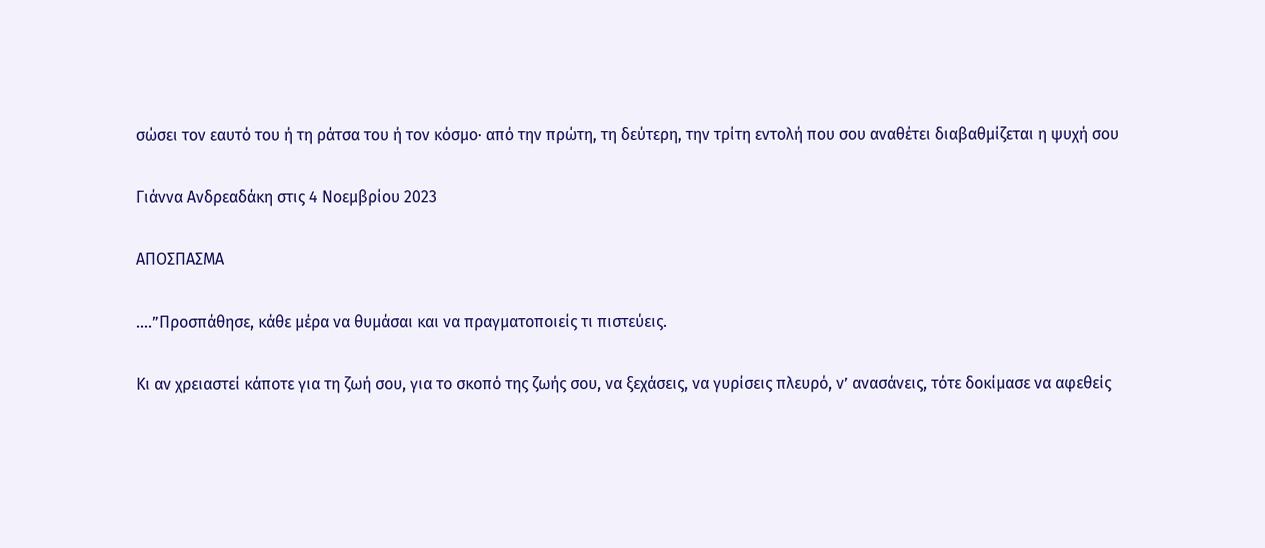σώσει τον εαυτό του ή τη ράτσα του ή τον κόσμο· από την πρώτη, τη δεύτερη, την τρίτη εντολή που σου αναθέτει διαβαθμίζεται η ψυχή σου

Γιάννα Ανδρεαδάκη στις 4 Νοεμβρίου 2023

ΑΠΟΣΠΑΣΜΑ

….”Προσπάθησε, κάθε μέρα να θυμάσαι και να πραγματοποιείς τι πιστεύεις.

Κι αν χρειαστεί κάποτε για τη ζωή σου, για το σκοπό της ζωής σου, να ξεχάσεις, να γυρίσεις πλευρό, ν’ ανασάνεις, τότε δοκίμασε να αφεθείς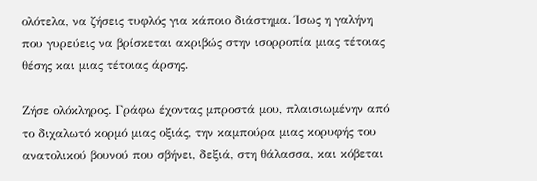ολότελα, να ζήσεις τυφλός για κάποιο διάστημα. Ίσως η γαλήνη που γυρεύεις να βρίσκεται ακριβώς στην ισορροπία μιας τέτοιας θέσης και μιας τέτοιας άρσης.

Ζήσε ολόκληρος. Γράφω έχοντας μπροστά μου, πλαισιωμένην από το διχαλωτό κορμό μιας οξιάς, την καμπούρα μιας κορυφής του ανατολικού βουνού που σβήνει, δεξιά, στη θάλασσα, και κόβεται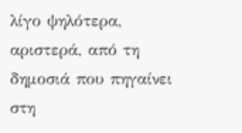λίγο ψηλότερα, αριστερά, από τη δημοσιά που πηγαίνει στη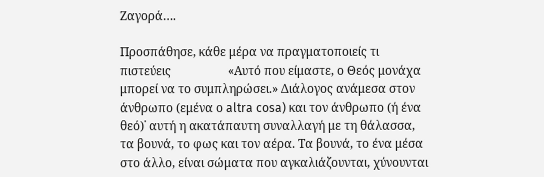Ζαγορά….

Προσπάθησε, κάθε μέρα να πραγματοποιείς τι πιστεύεις                   «Αυτό που είμαστε, ο Θεός μονάχα μπορεί να το συμπληρώσει.» Διάλογος ανάμεσα στον άνθρωπο (εμένα ο altra cosa) και τον άνθρωπο (ή ένα θεό)˙ αυτή η ακατάπαυτη συναλλαγή με τη θάλασσα, τα βουνά, το φως και τον αέρα. Τα βουνά, το ένα μέσα στο άλλο, είναι σώματα που αγκαλιάζουνται, χύνουνται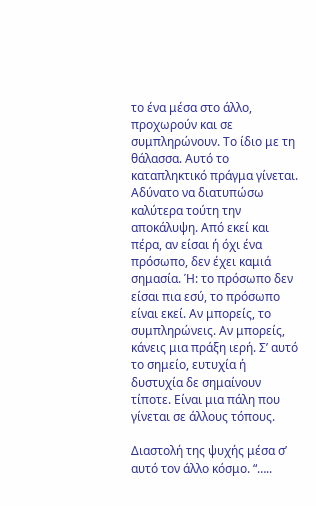το ένα μέσα στο άλλο, προχωρούν και σε συμπληρώνουν. Το ίδιο με τη θάλασσα. Αυτό το καταπληκτικό πράγμα γίνεται. Αδύνατο να διατυπώσω καλύτερα τούτη την αποκάλυψη. Από εκεί και πέρα, αν είσαι ή όχι ένα πρόσωπο, δεν έχει καμιά σημασία. Ή: το πρόσωπο δεν είσαι πια εσύ, το πρόσωπο είναι εκεί. Αν μπορείς, το συμπληρώνεις. Αν μπορείς, κάνεις μια πράξη ιερή. Σ’ αυτό το σημείο, ευτυχία ή δυστυχία δε σημαίνουν τίποτε. Είναι μια πάλη που γίνεται σε άλλους τόπους.

Διαστολή της ψυχής μέσα σ’ αυτό τον άλλο κόσμο. “…..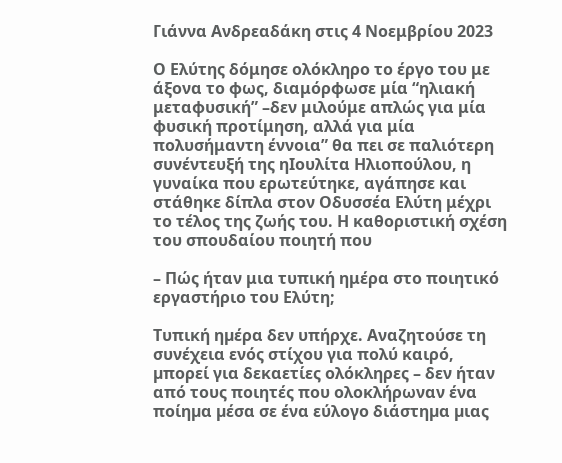Γιάννα Ανδρεαδάκη στις 4 Νοεμβρίου 2023

Ο Ελύτης δόμησε ολόκληρο το έργο του με άξονα το φως, διαμόρφωσε μία “ηλιακή μεταφυσική” –δεν μιλούμε απλώς για μία φυσική προτίμηση, αλλά για μία πολυσήμαντη έννοια” θα πει σε παλιότερη συνέντευξή της ηΙουλίτα Ηλιοπούλου, η γυναίκα που ερωτεύτηκε, αγάπησε και στάθηκε δίπλα στον Οδυσσέα Ελύτη μέχρι το τέλος της ζωής του. Η καθοριστική σχέση του σπουδαίου ποιητή που

– Πώς ήταν μια τυπική ημέρα στο ποιητικό εργαστήριο του Ελύτη;

Τυπική ηµέρα δεν υπήρχε. Αναζητούσε τη συνέχεια ενός στίχου για πολύ καιρό, µπορεί για δεκαετίες ολόκληρες – δεν ήταν από τους ποιητές που ολοκλήρωναν ένα ποίηµα µέσα σε ένα εύλογο διάστηµα µιας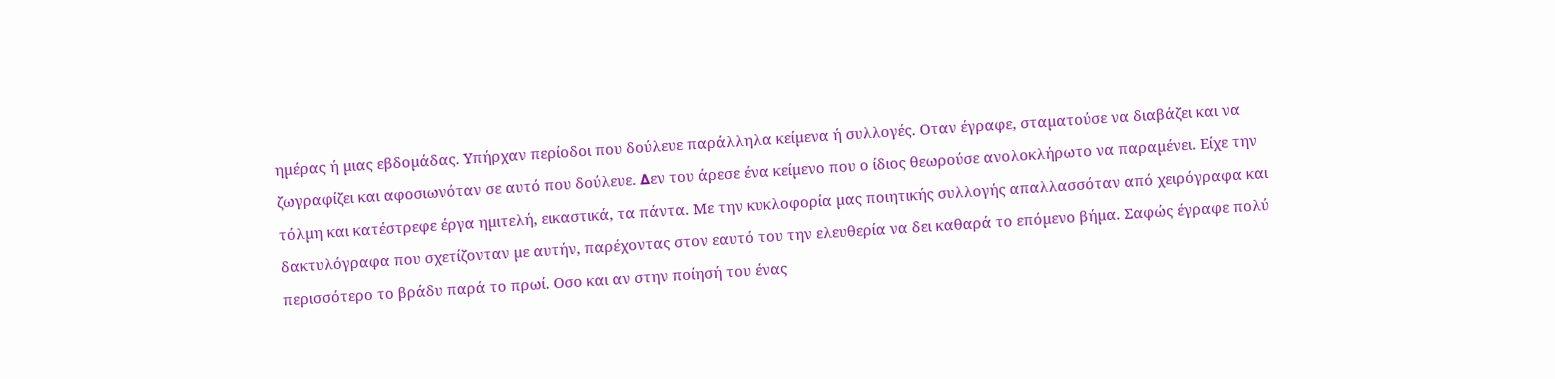ηµέρας ή µιας εβδοµάδας. Υπήρχαν περίοδοι που δούλευε παράλληλα κείµενα ή συλλογές. Οταν έγραφε, σταµατούσε να διαβάζει και να ζωγραφίζει και αφοσιωνόταν σε αυτό που δούλευε. ∆εν του άρεσε ένα κείµενο που ο ίδιος θεωρούσε ανολοκλήρωτο να παραµένει. Είχε την τόλµη και κατέστρεφε έργα ηµιτελή, εικαστικά, τα πάντα. Με την κυκλοφορία µας ποιητικής συλλογής απαλλασσόταν από χειρόγραφα και δακτυλόγραφα που σχετίζονταν µε αυτήν, παρέχοντας στον εαυτό του την ελευθερία να δει καθαρά το επόµενο βήµα. Σαφώς έγραφε πολύ περισσότερο το βράδυ παρά το πρωί. Οσο και αν στην ποίησή του ένας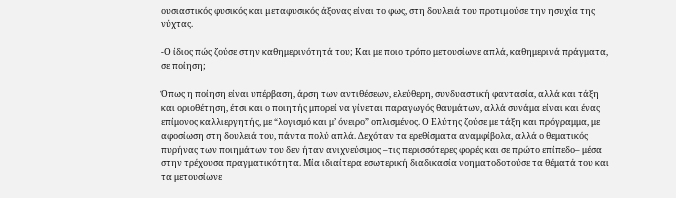ουσιαστικός φυσικός και µεταφυσικός άξονας είναι το φως, στη δουλειά του προτιµούσε την ησυχία της νύχτας.

-Ο ίδιος πώς ζούσε στην καθημερινότητά του; Και με ποιο τρόπο μετουσίωνε απλά, καθημερινά πράγματα, σε ποίηση;

Όπως η ποίηση είναι υπέρβαση, άρση των αντιθέσεων, ελεύθερη, συνδυαστική φαντασία, αλλά και τάξη και οριοθέτηση, έτσι και ο ποιητής μπορεί να γίνεται παραγωγός θαυμάτων, αλλά συνάμα είναι και ένας επίμονος καλλιεργητής, με “λογισμό και μ’ όνειρο” οπλισμένος. Ο Ελύτης ζούσε με τάξη και πρόγραμμα, με αφοσίωση στη δουλειά του, πάντα πολύ απλά. Δεχόταν τα ερεθίσματα αναμφίβολα, αλλά ο θεματικός πυρήνας των ποιημάτων του δεν ήταν ανιχνεύσιμος –τις περισσότερες φορές και σε πρώτο επίπεδο– μέσα στην τρέχουσα πραγματικότητα. Μία ιδιαίτερα εσωτερική διαδικασία νοηματοδοτούσε τα θέματά του και τα μετουσίωνε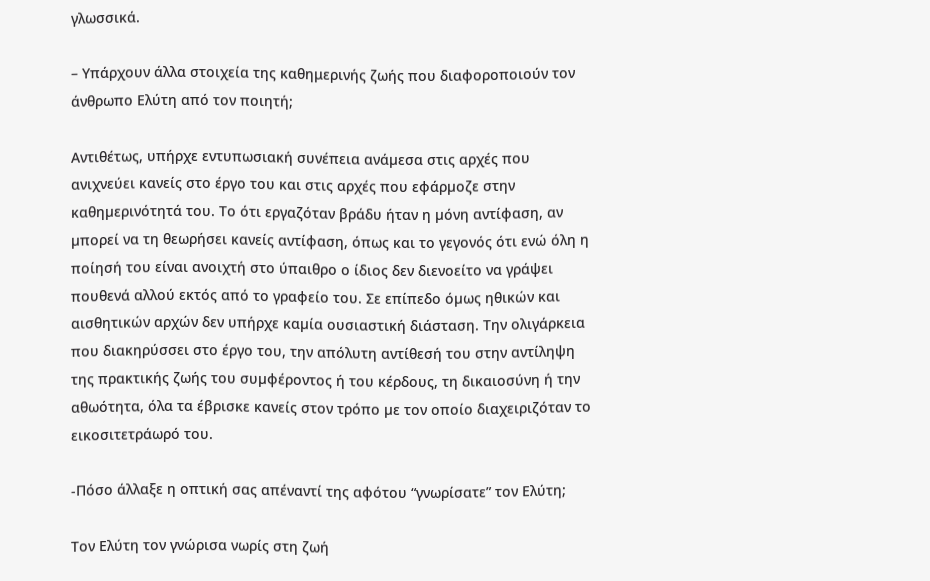γλωσσικά.

– Υπάρχουν άλλα στοιχεία της καθημερινής ζωής που διαφοροποιούν τον άνθρωπο Ελύτη από τον ποιητή;

Αντιθέτως, υπήρχε εντυπωσιακή συνέπεια ανάµεσα στις αρχές που ανιχνεύει κανείς στο έργο του και στις αρχές που εφάρµοζε στην καθηµερινότητά του. Το ότι εργαζόταν βράδυ ήταν η µόνη αντίφαση, αν µπορεί να τη θεωρήσει κανείς αντίφαση, όπως και το γεγονός ότι ενώ όλη η ποίησή του είναι ανοιχτή στο ύπαιθρο ο ίδιος δεν διενοείτο να γράψει πουθενά αλλού εκτός από το γραφείο του. Σε επίπεδο όµως ηθικών και αισθητικών αρχών δεν υπήρχε καµία ουσιαστική διάσταση. Την ολιγάρκεια που διακηρύσσει στο έργο του, την απόλυτη αντίθεσή του στην αντίληψη της πρακτικής ζωής του συµφέροντος ή του κέρδους, τη δικαιοσύνη ή την αθωότητα, όλα τα έβρισκε κανείς στον τρόπο µε τον οποίο διαχειριζόταν το εικοσιτετράωρό του.

-Πόσο άλλαξε η οπτική σας απέναντί της αφότου “γνωρίσατε” τον Ελύτη;

Τον Ελύτη τον γνώρισα νωρίς στη ζωή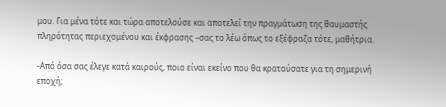μου. Για μένα τότε και τώρα αποτελούσε και αποτελεί την πραγμάτωση της θαυμαστής πληρότητας περιεχομένου και έκφρασης –σας το λέω όπως το εξέφραζα τότε, μαθήτρια.

-Από όσα σας έλεγε κατά καιρούς, ποιο είναι εκείνο που θα κρατούσατε για τη σημερινή εποχή;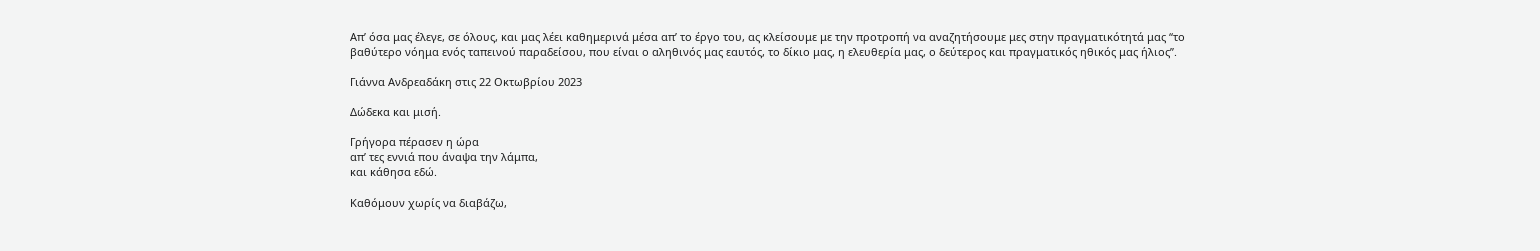Απ’ όσα μας έλεγε, σε όλους, και μας λέει καθημερινά μέσα απ’ το έργο του, ας κλείσουμε με την προτροπή να αναζητήσουμε μες στην πραγματικότητά μας “το βαθύτερο νόημα ενός ταπεινού παραδείσου, που είναι ο αληθινός μας εαυτός, το δίκιο μας, η ελευθερία μας, ο δεύτερος και πραγματικός ηθικός μας ήλιος”.

Γιάννα Ανδρεαδάκη στις 22 Οκτωβρίου 2023

Δώδεκα και μισή.

Γρήγορα πέρασεν η ώρα
απ’ τες εννιά που άναψα την λάμπα,
και κάθησα εδώ.

Καθόμουν χωρίς να διαβάζω,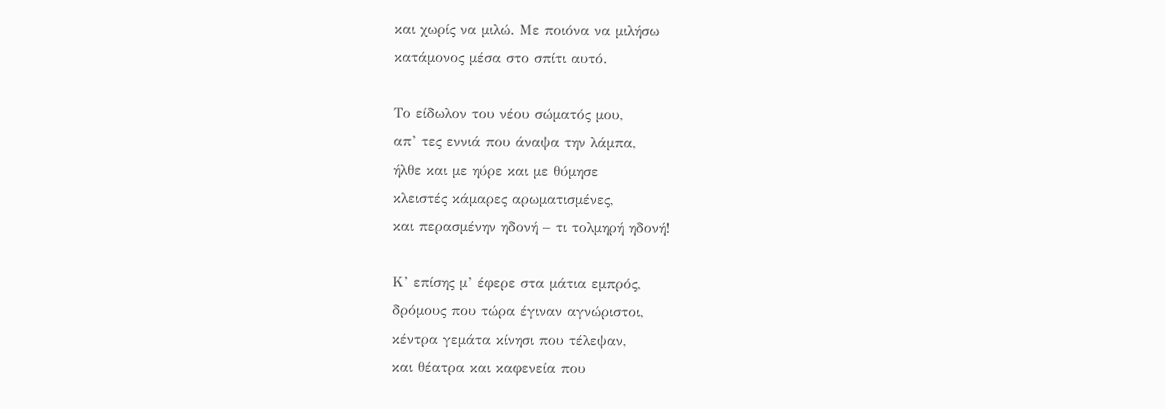και χωρίς να μιλώ. Με ποιόνα να μιλήσω
κατάμονος μέσα στο σπίτι αυτό.

Το είδωλον του νέου σώματός μου,
απ’ τες εννιά που άναψα την λάμπα,
ήλθε και με ηύρε και με θύμησε
κλειστές κάμαρες αρωματισμένες,
και περασμένην ηδονή – τι τολμηρή ηδονή!

Κ’ επίσης μ’ έφερε στα μάτια εμπρός,
δρόμους που τώρα έγιναν αγνώριστοι,
κέντρα γεμάτα κίνησι που τέλεψαν,
και θέατρα και καφενεία που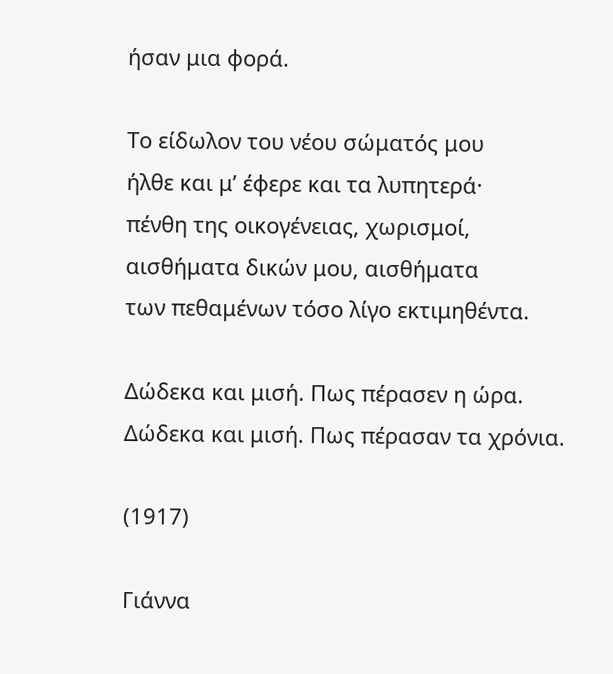ήσαν μια φορά.

Το είδωλον του νέου σώματός μου
ήλθε και μ’ έφερε και τα λυπητερά·
πένθη της οικογένειας, χωρισμοί,
αισθήματα δικών μου, αισθήματα
των πεθαμένων τόσο λίγο εκτιμηθέντα.

Δώδεκα και μισή. Πως πέρασεν η ώρα.
Δώδεκα και μισή. Πως πέρασαν τα χρόνια.

(1917)

Γιάννα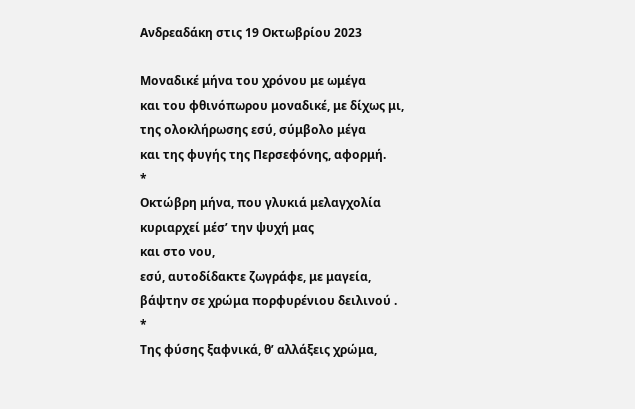Ανδρεαδάκη στις 19 Οκτωβρίου 2023

Μοναδικέ μήνα του χρόνου με ωμέγα
και του φθινόπωρου μοναδικέ, με δίχως μι,
της ολοκλήρωσης εσύ, σύμβολο μέγα
και της φυγής της Περσεφόνης, αφορμή.
*
Οκτώβρη μήνα, που γλυκιά μελαγχολία
κυριαρχεί μέσ’ την ψυχή μας
και στο νου,
εσύ, αυτοδίδακτε ζωγράφε, με μαγεία,
βάψτην σε χρώμα πορφυρένιου δειλινού .
*
Της φύσης ξαφνικά, θ’ αλλάξεις χρώμα,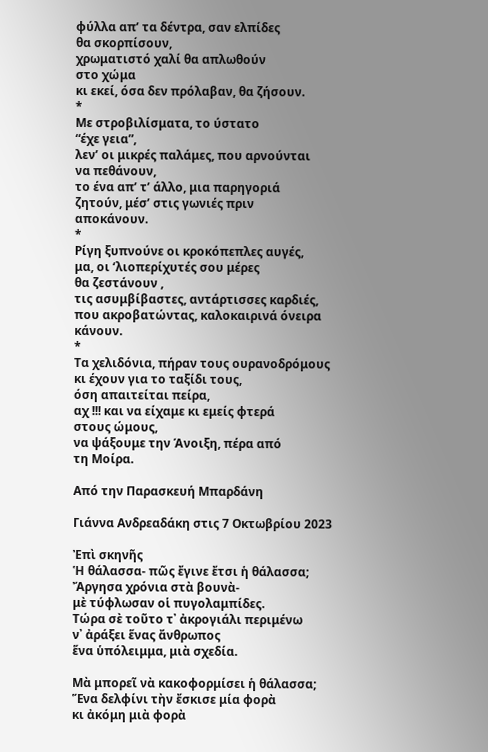φύλλα απ’ τα δέντρα, σαν ελπίδες
θα σκορπίσουν,
χρωματιστό χαλί θα απλωθούν
στο χώμα
κι εκεί, όσα δεν πρόλαβαν, θα ζήσουν.
*
Με στροβιλίσματα, το ύστατο
“έχε γεια”,
λεν’ οι μικρές παλάμες, που αρνούνται
να πεθάνουν,
το ένα απ’ τ’ άλλο, μια παρηγοριά
ζητούν, μέσ’ στις γωνιές πριν
αποκάνουν.
*
Ρίγη ξυπνούνε οι κροκόπεπλες αυγές,
μα, οι ‘λιοπερίχυτές σου μέρες
θα ζεστάνουν ,
τις ασυμβίβαστες, αντάρτισσες καρδιές,
που ακροβατώντας, καλοκαιρινά όνειρα κάνουν.
*
Τα χελιδόνια, πήραν τους ουρανοδρόμους
κι έχουν για το ταξίδι τους,
όση απαιτείται πείρα,
αχ !!! και να είχαμε κι εμείς φτερά
στους ώμους,
να ψάξουμε την Άνοιξη, πέρα από
τη Μοίρα.

Από την Παρασκευή Μπαρδάνη

Γιάννα Ανδρεαδάκη στις 7 Οκτωβρίου 2023

Ἐπὶ σκηνῆς
Ἡ θάλασσα- πῶς ἔγινε ἔτσι ἡ θάλασσα;
Ἄργησα χρόνια στὰ βουνὰ-
μὲ τύφλωσαν οἱ πυγολαμπίδες.
Τώρα σὲ τοῦτο τ᾿ ἀκρογιάλι περιμένω
ν᾿ ἀράξει ἕνας ἄνθρωπος
ἕνα ὑπόλειμμα, μιὰ σχεδία.

Μὰ μπορεῖ νὰ κακοφορμίσει ἡ θάλασσα;
Ἕνα δελφίνι τὴν ἔσκισε μία φορὰ
κι ἀκόμη μιὰ φορὰ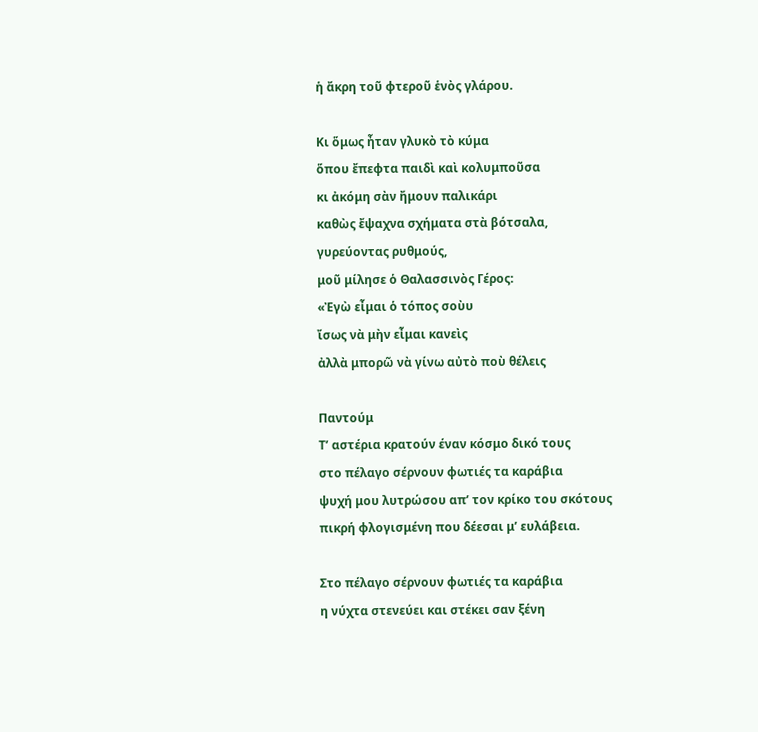ἡ ἄκρη τοῦ φτεροῦ ἑνὸς γλάρου.

Κι ὅμως ἦταν γλυκὸ τὸ κύμα
ὅπου ἔπεφτα παιδὶ καὶ κολυμποῦσα
κι ἀκόμη σὰν ἤμουν παλικάρι
καθὼς ἔψαχνα σχήματα στὰ βότσαλα,
γυρεύοντας ρυθμούς,
μοῦ μίλησε ὁ Θαλασσινὸς Γέρος:
«Ἐγὼ εἶμαι ὁ τόπος σοὺυ
ἴσως νὰ μὴν εἶμαι κανεὶς
ἀλλὰ μπορῶ νὰ γίνω αὐτὸ ποὺ θέλεις

Παντούμ
Τ’ αστέρια κρατούν έναν κόσμο δικό τους
στο πέλαγο σέρνουν φωτιές τα καράβια
ψυχή μου λυτρώσου απ’ τον κρίκο του σκότους
πικρή φλογισμένη που δέεσαι μ’ ευλάβεια.

Στο πέλαγο σέρνουν φωτιές τα καράβια
η νύχτα στενεύει και στέκει σαν ξένη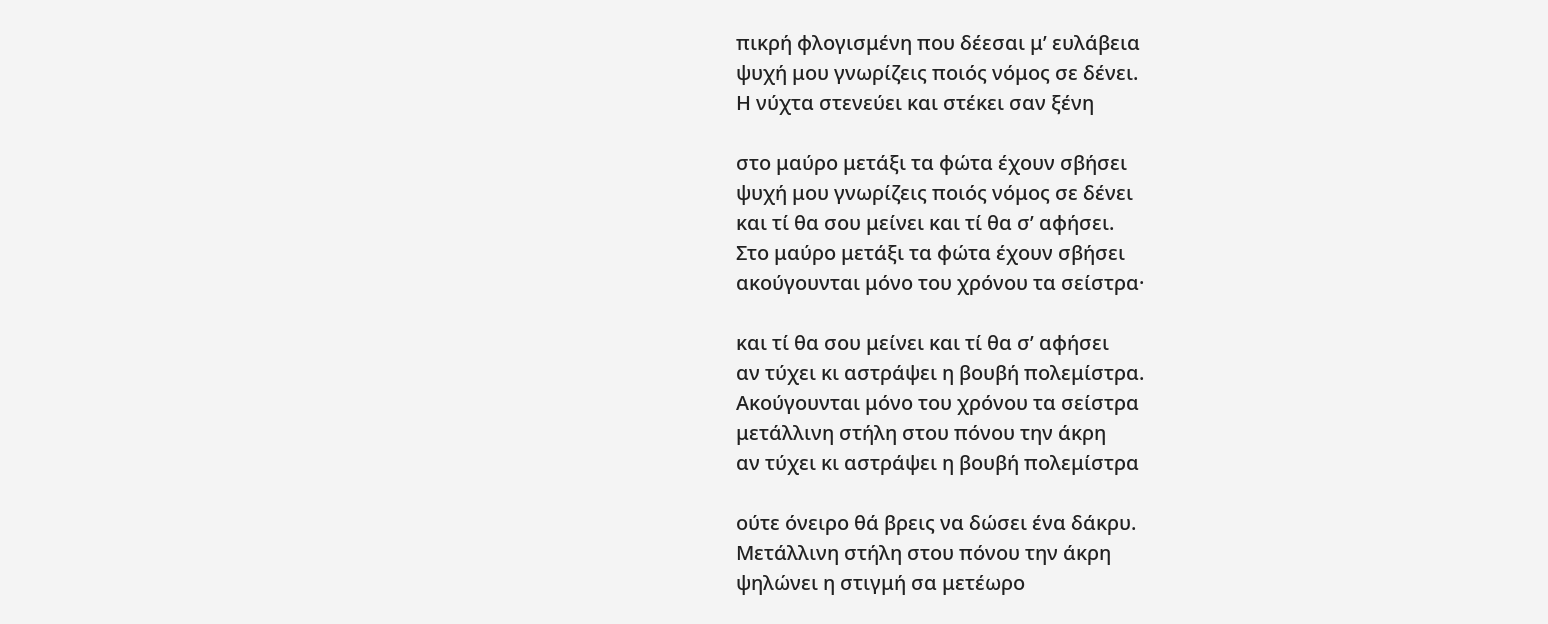πικρή φλογισμένη που δέεσαι μ’ ευλάβεια
ψυχή μου γνωρίζεις ποιός νόμος σε δένει.
Η νύχτα στενεύει και στέκει σαν ξένη

στο μαύρο μετάξι τα φώτα έχουν σβήσει
ψυχή μου γνωρίζεις ποιός νόμος σε δένει
και τί θα σου μείνει και τί θα σ’ αφήσει.
Στο μαύρο μετάξι τα φώτα έχουν σβήσει
ακούγουνται μόνο του χρόνου τα σείστρα·

και τί θα σου μείνει και τί θα σ’ αφήσει
αν τύχει κι αστράψει η βουβή πολεμίστρα.
Ακούγουνται μόνο του χρόνου τα σείστρα
μετάλλινη στήλη στου πόνου την άκρη
αν τύχει κι αστράψει η βουβή πολεμίστρα

ούτε όνειρο θά βρεις να δώσει ένα δάκρυ.
Μετάλλινη στήλη στου πόνου την άκρη
ψηλώνει η στιγμή σα μετέωρο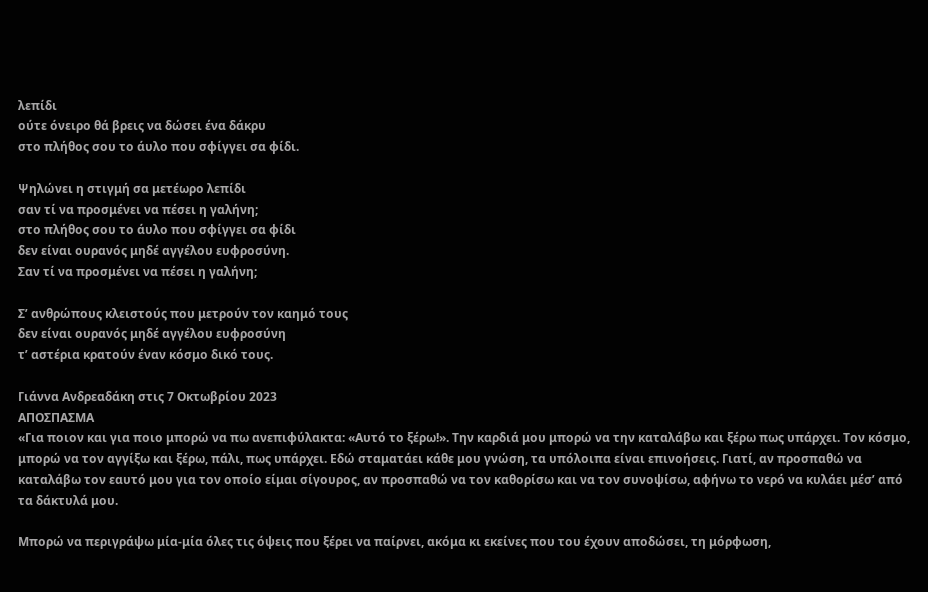λεπίδι
ούτε όνειρο θά βρεις να δώσει ένα δάκρυ
στο πλήθος σου το άυλο που σφίγγει σα φίδι.

Ψηλώνει η στιγμή σα μετέωρο λεπίδι
σαν τί να προσμένει να πέσει η γαλήνη;
στο πλήθος σου το άυλο που σφίγγει σα φίδι
δεν είναι ουρανός μηδέ αγγέλου ευφροσύνη.
Σαν τί να προσμένει να πέσει η γαλήνη;

Σ’ ανθρώπους κλειστούς που μετρούν τον καημό τους
δεν είναι ουρανός μηδέ αγγέλου ευφροσύνη
τ’ αστέρια κρατούν έναν κόσμο δικό τους.

Γιάννα Ανδρεαδάκη στις 7 Οκτωβρίου 2023
ΑΠΟΣΠΑΣΜΑ
«Για ποιον και για ποιο μπορώ να πω ανεπιφύλακτα: «Αυτό το ξέρω!». Την καρδιά μου μπορώ να την καταλάβω και ξέρω πως υπάρχει. Τον κόσμο, μπορώ να τον αγγίξω και ξέρω, πάλι, πως υπάρχει. Εδώ σταματάει κάθε μου γνώση, τα υπόλοιπα είναι επινοήσεις. Γιατί, αν προσπαθώ να καταλάβω τον εαυτό μου για τον οποίο είμαι σίγουρος, αν προσπαθώ να τον καθορίσω και να τον συνοψίσω, αφήνω το νερό να κυλάει μέσ’ από τα δάκτυλά μου.

Μπορώ να περιγράψω μία-μία όλες τις όψεις που ξέρει να παίρνει, ακόμα κι εκείνες που του έχουν αποδώσει, τη μόρφωση,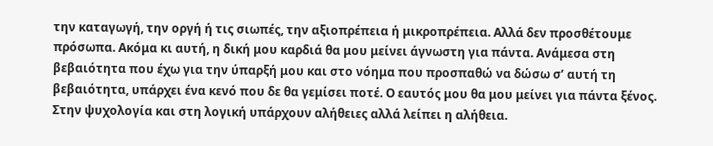την καταγωγή, την οργή ή τις σιωπές, την αξιοπρέπεια ή μικροπρέπεια. Αλλά δεν προσθέτουμε πρόσωπα. Ακόμα κι αυτή, η δική μου καρδιά θα μου μείνει άγνωστη για πάντα. Ανάμεσα στη βεβαιότητα που έχω για την ύπαρξή μου και στο νόημα που προσπαθώ να δώσω σ’ αυτή τη βεβαιότητα, υπάρχει ένα κενό που δε θα γεμίσει ποτέ. Ο εαυτός μου θα μου μείνει για πάντα ξένος. Στην ψυχολογία και στη λογική υπάρχουν αλήθειες αλλά λείπει η αλήθεια.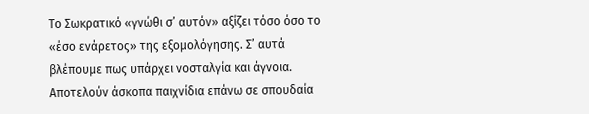Το Σωκρατικό «γνώθι σ’ αυτόν» αξίζει τόσο όσο το «έσο ενάρετος» της εξομολόγησης. Σ’ αυτά βλέπουμε πως υπάρχει νοσταλγία και άγνοια. Αποτελούν άσκοπα παιχνίδια επάνω σε σπουδαία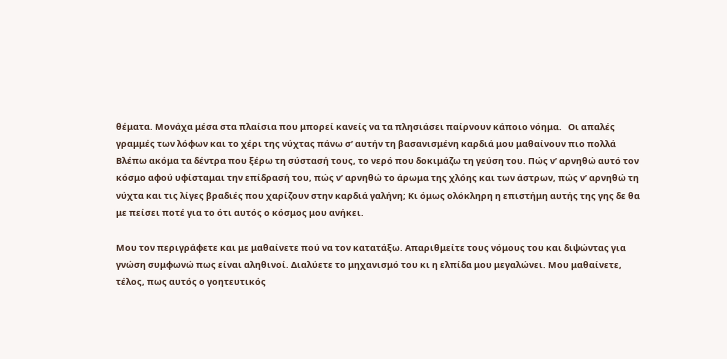θέματα. Μονάχα μέσα στα πλαίσια που μπορεί κανείς να τα πλησιάσει παίρνουν κάποιο νόημα.   Οι απαλές γραμμές των λόφων και το χέρι της νύχτας πάνω σ’ αυτήν τη βασανισμένη καρδιά μου μαθαίνουν πιο πολλά   Βλέπω ακόμα τα δέντρα που ξέρω τη σύστασή τους, το νερό που δοκιμάζω τη γεύση του. Πώς ν’ αρνηθώ αυτό τον κόσμο αφού υφίσταμαι την επίδρασή του, πώς ν’ αρνηθώ το άρωμα της χλόης και των άστρων, πώς ν’ αρνηθώ τη νύχτα και τις λίγες βραδιές που χαρίζουν στην καρδιά γαλήνη; Κι όμως ολόκληρη η επιστήμη αυτής της γης δε θα με πείσει ποτέ για το ότι αυτός ο κόσμος μου ανήκει.

Μου τον περιγράφετε και με μαθαίνετε πού να τον κατατάξω. Απαριθμείτε τους νόμους του και διψώντας για γνώση συμφωνώ πως είναι αληθινοί. Διαλύετε το μηχανισμό του κι η ελπίδα μου μεγαλώνει. Μου μαθαίνετε, τέλος, πως αυτός ο γοητευτικός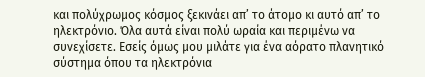και πολύχρωμος κόσμος ξεκινάει απ’ το άτομο κι αυτό απ’ το ηλεκτρόνιο. Όλα αυτά είναι πολύ ωραία και περιμένω να συνεχίσετε. Εσείς όμως μου μιλάτε για ένα αόρατο πλανητικό σύστημα όπου τα ηλεκτρόνια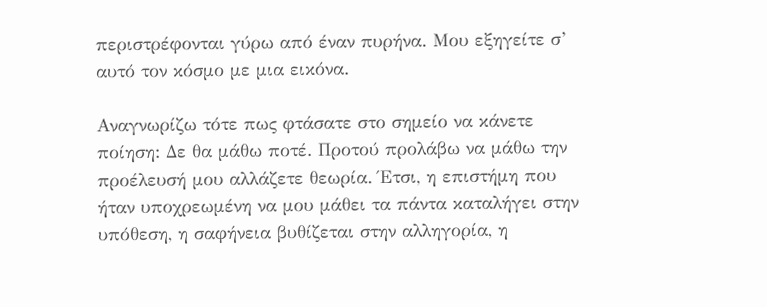περιστρέφονται γύρω από έναν πυρήνα. Μου εξηγείτε σ’ αυτό τον κόσμο με μια εικόνα.

Αναγνωρίζω τότε πως φτάσατε στο σημείο να κάνετε ποίηση: Δε θα μάθω ποτέ. Προτού προλάβω να μάθω την προέλευσή μου αλλάζετε θεωρία. Έτσι, η επιστήμη που ήταν υποχρεωμένη να μου μάθει τα πάντα καταλήγει στην υπόθεση, η σαφήνεια βυθίζεται στην αλληγορία, η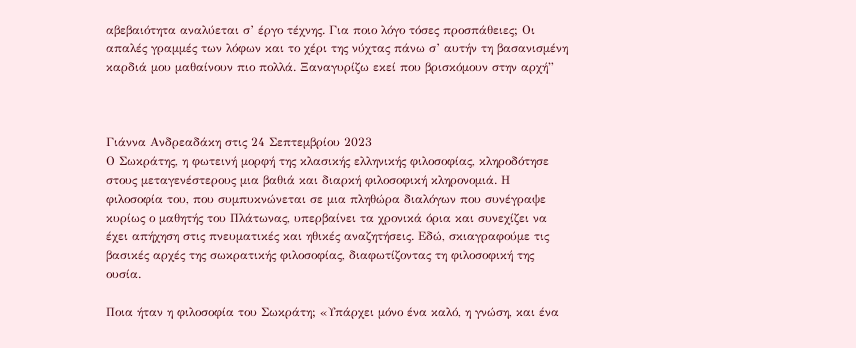αβεβαιότητα αναλύεται σ’ έργο τέχνης. Για ποιο λόγο τόσες προσπάθειες; Οι απαλές γραμμές των λόφων και το χέρι της νύχτας πάνω σ’ αυτήν τη βασανισμένη καρδιά μου μαθαίνουν πιο πολλά. Ξαναγυρίζω εκεί που βρισκόμουν στην αρχή”



Γιάννα Ανδρεαδάκη στις 24 Σεπτεμβρίου 2023
Ο Σωκράτης, η φωτεινή μορφή της κλασικής ελληνικής φιλοσοφίας, κληροδότησε στους μεταγενέστερους μια βαθιά και διαρκή φιλοσοφική κληρονομιά. Η φιλοσοφία του, που συμπυκνώνεται σε μια πληθώρα διαλόγων που συνέγραψε κυρίως ο μαθητής του Πλάτωνας, υπερβαίνει τα χρονικά όρια και συνεχίζει να έχει απήχηση στις πνευματικές και ηθικές αναζητήσεις. Εδώ, σκιαγραφούμε τις βασικές αρχές της σωκρατικής φιλοσοφίας, διαφωτίζοντας τη φιλοσοφική της ουσία.

Ποια ήταν η φιλοσοφία του Σωκράτη; «Υπάρχει μόνο ένα καλό, η γνώση, και ένα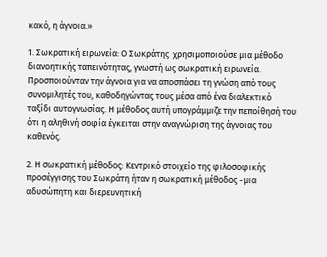κακό, η άγνοια.»

1. Σωκρατική ειρωνεία: Ο Σωκράτης  χρησιμοποιούσε μια μέθοδο διανοητικής ταπεινότητας, γνωστή ως σωκρατική ειρωνεία. Προσποιούνταν την άγνοια για να αποσπάσει τη γνώση από τους συνομιλητές του, καθοδηγώντας τους μέσα από ένα διαλεκτικό ταξίδι αυτογνωσίας. Η μέθοδος αυτή υπογράμμιζε την πεποίθησή του ότι η αληθινή σοφία έγκειται στην αναγνώριση της άγνοιας του καθενός.

2. Η σωκρατική μέθοδος: Κεντρικό στοιχείο της φιλοσοφικής προσέγγισης του Σωκράτη ήταν η σωκρατική μέθοδος -μια αδυσώπητη και διερευνητική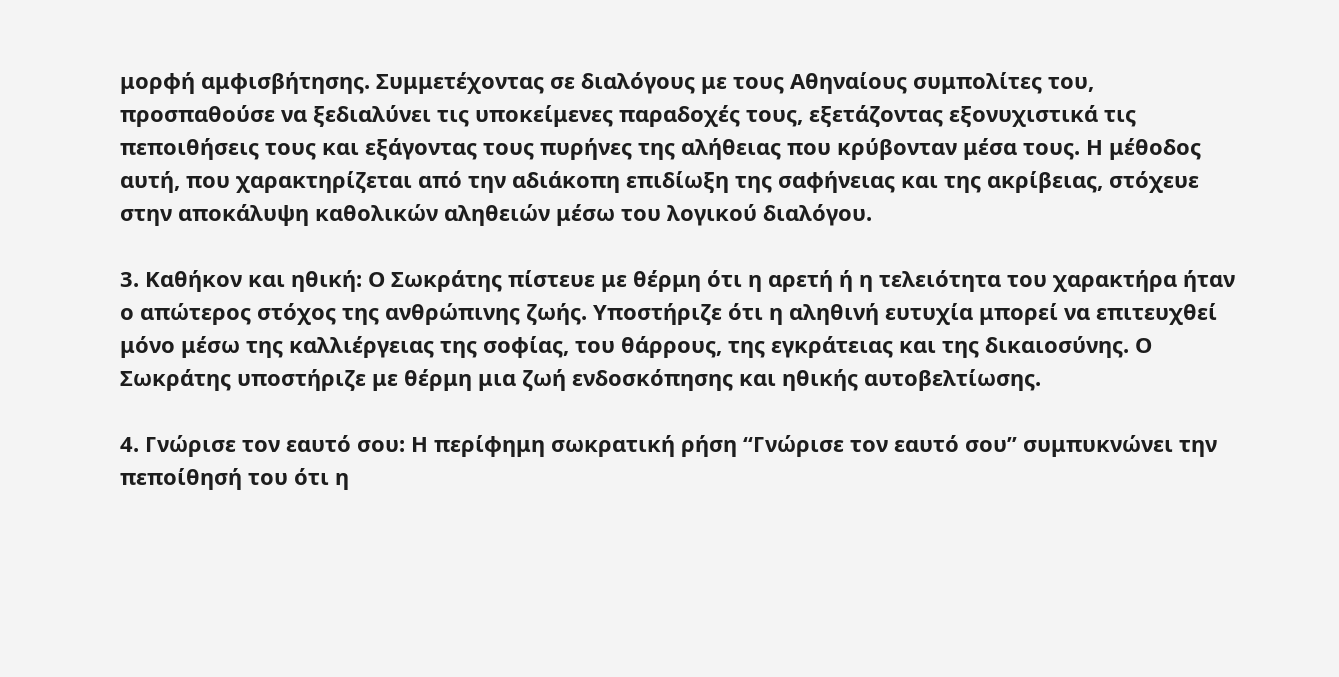μορφή αμφισβήτησης. Συμμετέχοντας σε διαλόγους με τους Αθηναίους συμπολίτες του, προσπαθούσε να ξεδιαλύνει τις υποκείμενες παραδοχές τους, εξετάζοντας εξονυχιστικά τις πεποιθήσεις τους και εξάγοντας τους πυρήνες της αλήθειας που κρύβονταν μέσα τους. Η μέθοδος αυτή, που χαρακτηρίζεται από την αδιάκοπη επιδίωξη της σαφήνειας και της ακρίβειας, στόχευε στην αποκάλυψη καθολικών αληθειών μέσω του λογικού διαλόγου.

3. Καθήκον και ηθική: Ο Σωκράτης πίστευε με θέρμη ότι η αρετή ή η τελειότητα του χαρακτήρα ήταν ο απώτερος στόχος της ανθρώπινης ζωής. Υποστήριζε ότι η αληθινή ευτυχία μπορεί να επιτευχθεί μόνο μέσω της καλλιέργειας της σοφίας, του θάρρους, της εγκράτειας και της δικαιοσύνης. Ο Σωκράτης υποστήριζε με θέρμη μια ζωή ενδοσκόπησης και ηθικής αυτοβελτίωσης.

4. Γνώρισε τον εαυτό σου: Η περίφημη σωκρατική ρήση “Γνώρισε τον εαυτό σου” συμπυκνώνει την πεποίθησή του ότι η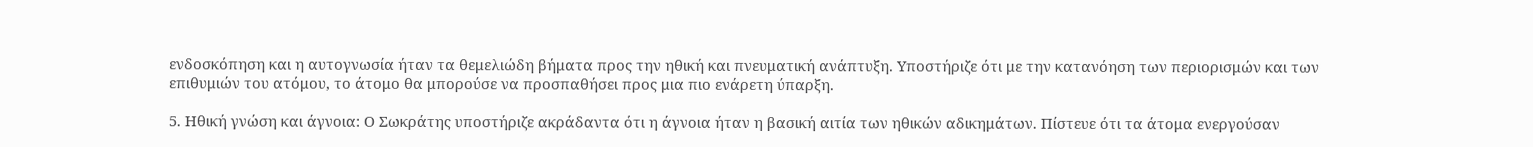ενδοσκόπηση και η αυτογνωσία ήταν τα θεμελιώδη βήματα προς την ηθική και πνευματική ανάπτυξη. Υποστήριζε ότι με την κατανόηση των περιορισμών και των επιθυμιών του ατόμου, το άτομο θα μπορούσε να προσπαθήσει προς μια πιο ενάρετη ύπαρξη.

5. Ηθική γνώση και άγνοια: Ο Σωκράτης υποστήριζε ακράδαντα ότι η άγνοια ήταν η βασική αιτία των ηθικών αδικημάτων. Πίστευε ότι τα άτομα ενεργούσαν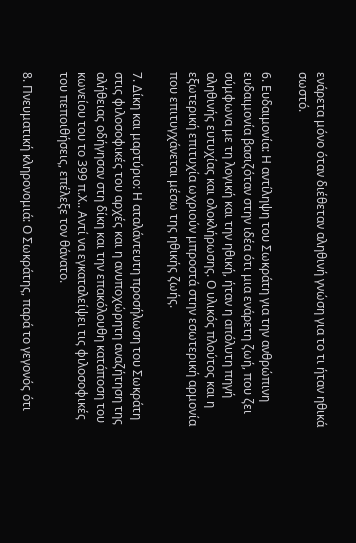ενάρετα μόνο όταν διέθεταν αληθινή γνώση για το τι ήταν ηθικά σωστό.

6. Ευδαιμονία: Η αντίληψη του Σωκράτη για την ανθρώπινη ευδαιμονία βασιζόταν στην ιδέα ότι μια ενάρετη ζωή, που ζει σύμφωνα με τη λογική και την ηθική, ήταν η απόλυτη πηγή αληθινής ευτυχίας και ολοκλήρωσης. Ο υλικός πλούτος και η εξωτερική επιτυχία ωχριούν μπροστά στην εσωτερική αρμονία που επιτυγχάνεται μέσω της ηθικής ζωής.

7. Δίκη και μαρτύριο: Η αταλάντευτη προσήλωση του Σωκράτη στις φιλοσοφικές του αρχές και η ανυποχώρητη αναζήτηση της αλήθειας οδήγησαν στη δίκη και την επακόλουθη κατάποση του κωνείου του το 399 π.Χ.. Αντί να εγκαταλείψει τις φιλοσοφικές του πεποιθήσεις, επέλεξε τον θάνατο.

8. Πνευματική κληρονομιά: Ο Σωκράτης, παρά το γεγονός ότι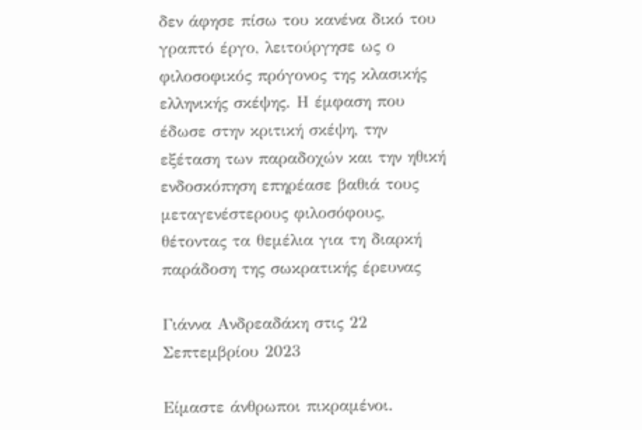δεν άφησε πίσω του κανένα δικό του γραπτό έργο, λειτούργησε ως ο φιλοσοφικός πρόγονος της κλασικής ελληνικής σκέψης. Η έμφαση που έδωσε στην κριτική σκέψη, την εξέταση των παραδοχών και την ηθική ενδοσκόπηση επηρέασε βαθιά τους μεταγενέστερους φιλοσόφους, θέτοντας τα θεμέλια για τη διαρκή παράδοση της σωκρατικής έρευνας

Γιάννα Ανδρεαδάκη στις 22 Σεπτεμβρίου 2023

Είμαστε άνθρωποι πικραμένοι.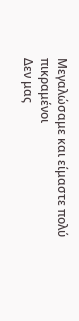Μεγαλώσαμε και είμαστε πολύ πικραμένοι
Δεν μας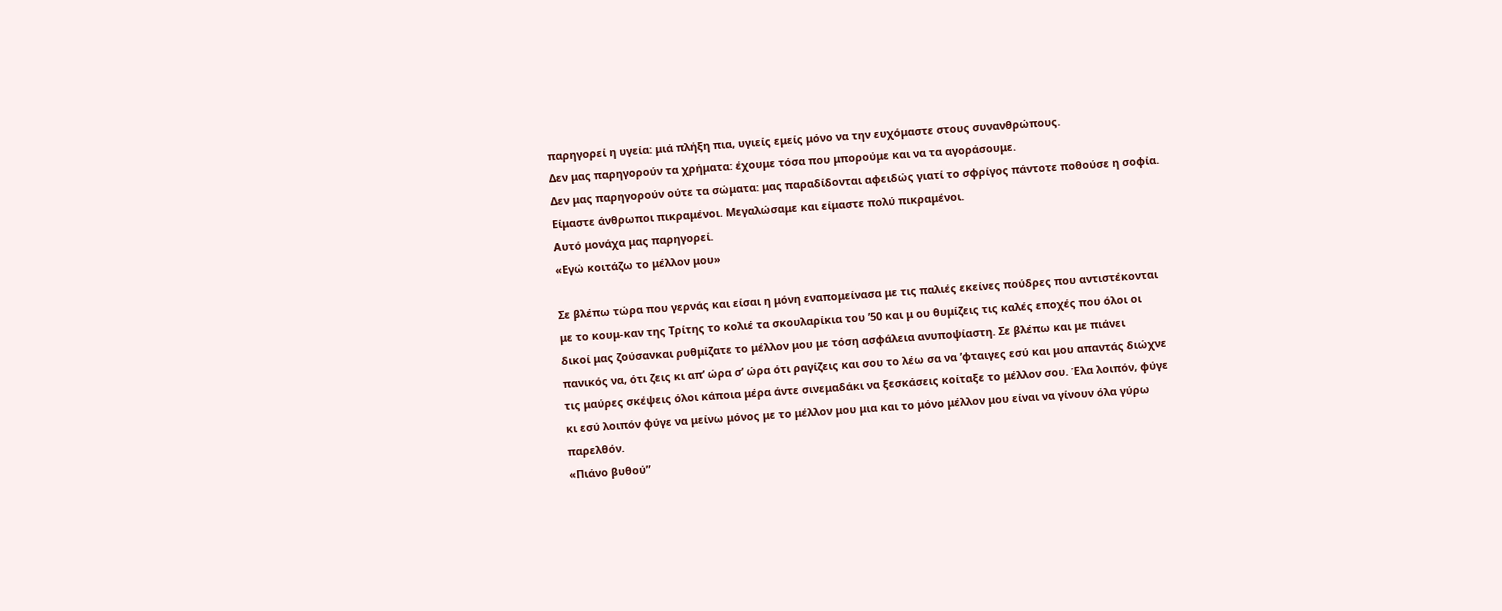παρηγορεί η υγεία: μιά πλήξη πια, υγιείς εμείς μόνο να την ευχόμαστε στους συνανθρώπους.
Δεν μας παρηγορούν τα χρήματα: έχουμε τόσα που μπορούμε και να τα αγοράσουμε.
Δεν μας παρηγορούν ούτε τα σώματα: μας παραδίδονται αφειδώς γιατί το σφρίγος πάντοτε ποθούσε η σοφία.
Είμαστε άνθρωποι πικραμένοι. Μεγαλώσαμε και είμαστε πολύ πικραμένοι.
Αυτό μονάχα μας παρηγορεί.
«Εγώ κοιτάζω το μέλλον μου»

Σε βλέπω τώρα που γερνάς και είσαι η μόνη εναπομείνασα με τις παλιές εκείνες πούδρες που αντιστέκονται με το κουμ-καν της Τρίτης το κολιέ τα σκουλαρίκια του ’50 και μ ου θυμίζεις τις καλές εποχές που όλοι οι δικοί μας ζούσανκαι ρυθμίζατε το μέλλον μου με τόση ασφάλεια ανυποψίαστη. Σε βλέπω και με πιάνει πανικός να, ότι ζεις κι απ’ ώρα σ’ ώρα ότι ραγίζεις και σου το λέω σα να ’φταιγες εσύ και μου απαντάς διώχνε τις μαύρες σκέψεις όλοι κάποια μέρα άντε σινεμαδάκι να ξεσκάσεις κοίταξε το μέλλον σου. Έλα λοιπόν, φύγε κι εσύ λοιπόν φύγε να μείνω μόνος με το μέλλον μου μια και το μόνο μέλλον μου είναι να γίνουν όλα γύρω παρελθόν.
«Πιάνο βυθού”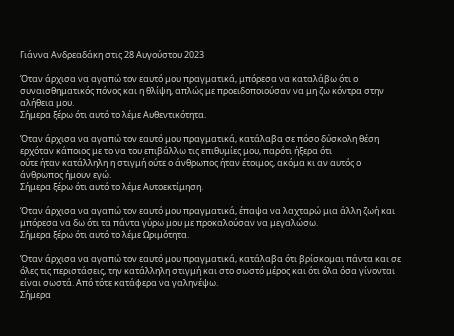Γιάννα Ανδρεαδάκη στις 28 Αυγούστου 2023

Όταν άρχισα να αγαπώ τον εαυτό μου πραγματικά, μπόρεσα να καταλάβω ότι ο συναισθηματικός πόνος και η θλίψη, απλώς με προειδοποιούσαν να μη ζω κόντρα στην αλήθεια μου.
Σήμερα ξέρω ότι αυτό το λέμε Αυθεντικότητα.

Όταν άρχισα να αγαπώ τον εαυτό μου πραγματικά, κατάλαβα σε πόσο δύσκολη θέση ερχόταν κάποιος με το να του επιβάλλω τις επιθυμίες μου, παρότι ήξερα ότι
ούτε ήταν κατάλληλη η στιγμή ούτε ο άνθρωπος ήταν έτοιμος, ακόμα κι αν αυτός ο άνθρωπος ήμουν εγώ.
Σήμερα ξέρω ότι αυτό το λέμε Αυτοεκτίμηση.

Όταν άρχισα να αγαπώ τον εαυτό μου πραγματικά, έπαψα να λαχταρώ μια άλλη ζωή και μπόρεσα να δω ότι τα πάντα γύρω μου με προκαλούσαν να μεγαλώσω.
Σήμερα ξέρω ότι αυτό το λέμε Ωριμότητα.

Όταν άρχισα να αγαπώ τον εαυτό μου πραγματικά, κατάλαβα ότι βρίσκομαι πάντα και σε όλες τις περιστάσεις, την κατάλληλη στιγμή και στο σωστό μέρος και ότι όλα όσα γίνονται είναι σωστά. Από τότε κατάφερα να γαληνέψω.
Σήμερα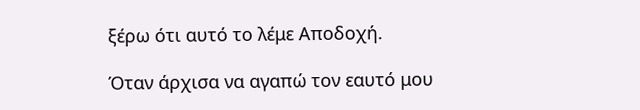ξέρω ότι αυτό το λέμε Αποδοχή.

Όταν άρχισα να αγαπώ τον εαυτό μου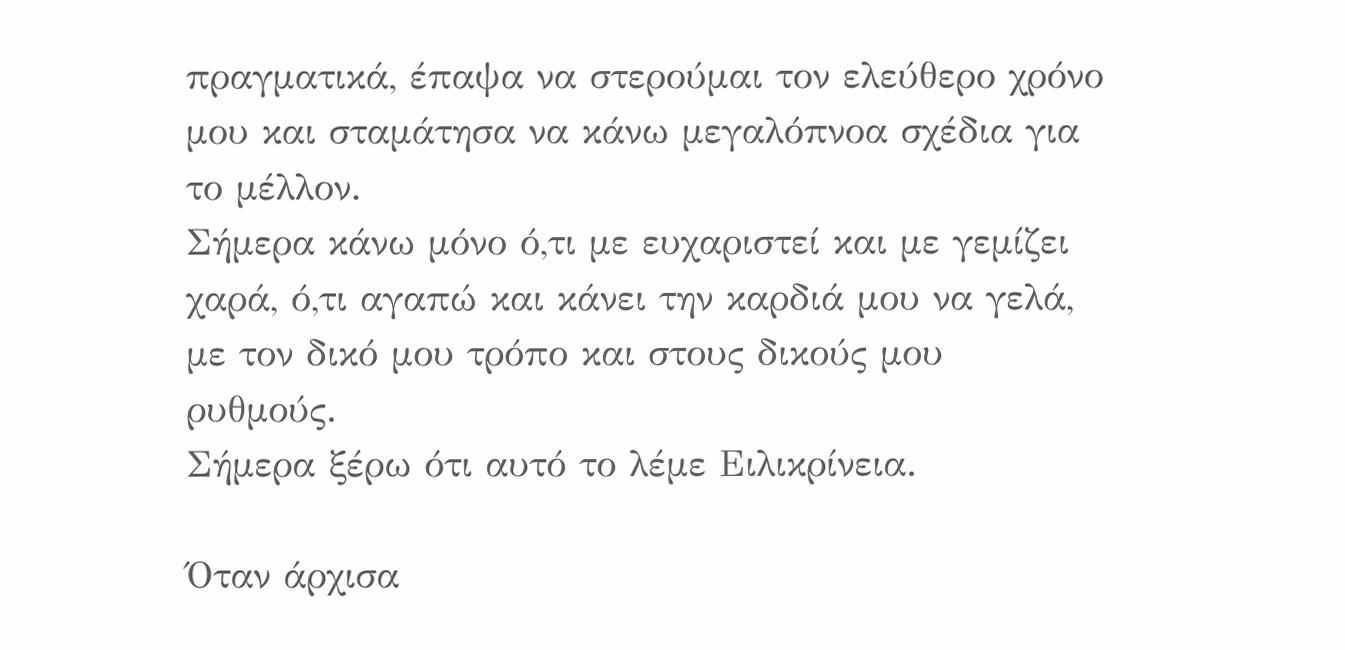πραγματικά, έπαψα να στερούμαι τον ελεύθερο χρόνο μου και σταμάτησα να κάνω μεγαλόπνοα σχέδια για το μέλλον.
Σήμερα κάνω μόνο ό,τι με ευχαριστεί και με γεμίζει χαρά, ό,τι αγαπώ και κάνει την καρδιά μου να γελά, με τον δικό μου τρόπο και στους δικούς μου ρυθμούς.
Σήμερα ξέρω ότι αυτό το λέμε Ειλικρίνεια.

Όταν άρχισα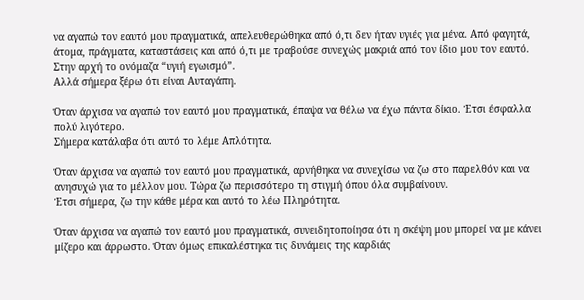να αγαπώ τον εαυτό μου πραγματικά, απελευθερώθηκα από ό,τι δεν ήταν υγιές για μένα. Από φαγητά, άτομα, πράγματα, καταστάσεις και από ό,τι με τραβούσε συνεχώς μακριά από τον ίδιο μου τον εαυτό. Στην αρχή το ονόμαζα “υγιή εγωισμό”.
Αλλά σήμερα ξέρω ότι είναι Αυταγάπη.

Όταν άρχισα να αγαπώ τον εαυτό μου πραγματικά, έπαψα να θέλω να έχω πάντα δίκιο. Έτσι έσφαλλα πολύ λιγότερο.
Σήμερα κατάλαβα ότι αυτό το λέμε Απλότητα.

Όταν άρχισα να αγαπώ τον εαυτό μου πραγματικά, αρνήθηκα να συνεχίσω να ζω στο παρελθόν και να ανησυχώ για το μέλλον μου. Τώρα ζω περισσότερο τη στιγμή όπου όλα συμβαίνουν.
Έτσι σήμερα, ζω την κάθε μέρα και αυτό το λέω Πληρότητα.

Όταν άρχισα να αγαπώ τον εαυτό μου πραγματικά, συνειδητοποίησα ότι η σκέψη μου μπορεί να με κάνει μίζερο και άρρωστο. Όταν όμως επικαλέστηκα τις δυνάμεις της καρδιάς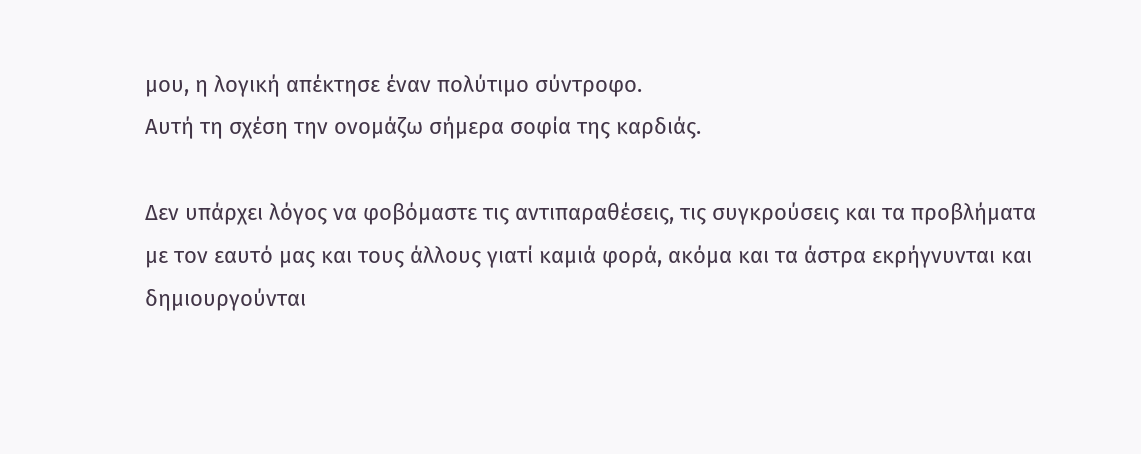μου, η λογική απέκτησε έναν πολύτιμο σύντροφο.
Αυτή τη σχέση την ονομάζω σήμερα σοφία της καρδιάς.

Δεν υπάρχει λόγος να φοβόμαστε τις αντιπαραθέσεις, τις συγκρούσεις και τα προβλήματα με τον εαυτό μας και τους άλλους γιατί καμιά φορά, ακόμα και τα άστρα εκρήγνυνται και δημιουργούνται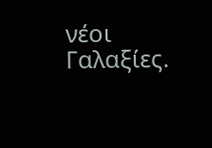νέοι Γαλαξίες.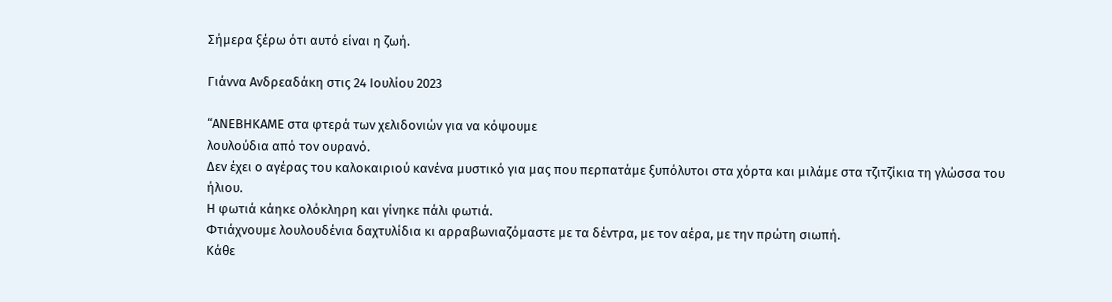Σήμερα ξέρω ότι αυτό είναι η ζωή.

Γιάννα Ανδρεαδάκη στις 24 Ιουλίου 2023

“ΑΝΕΒΗΚΑΜΕ στα φτερά των χελιδονιών για να κόψουμε
λουλούδια από τον ουρανό.
Δεν έχει ο αγέρας του καλοκαιριού κανένα μυστικό για μας που περπατάμε ξυπόλυτοι στα χόρτα και μιλάμε στα τζιτζίκια τη γλώσσα του ήλιου.
Η φωτιά κάηκε ολόκληρη και γίνηκε πάλι φωτιά.
Φτιάχνουμε λουλουδένια δαχτυλίδια κι αρραβωνιαζόμαστε με τα δέντρα, με τον αέρα, με την πρώτη σιωπή.
Κάθε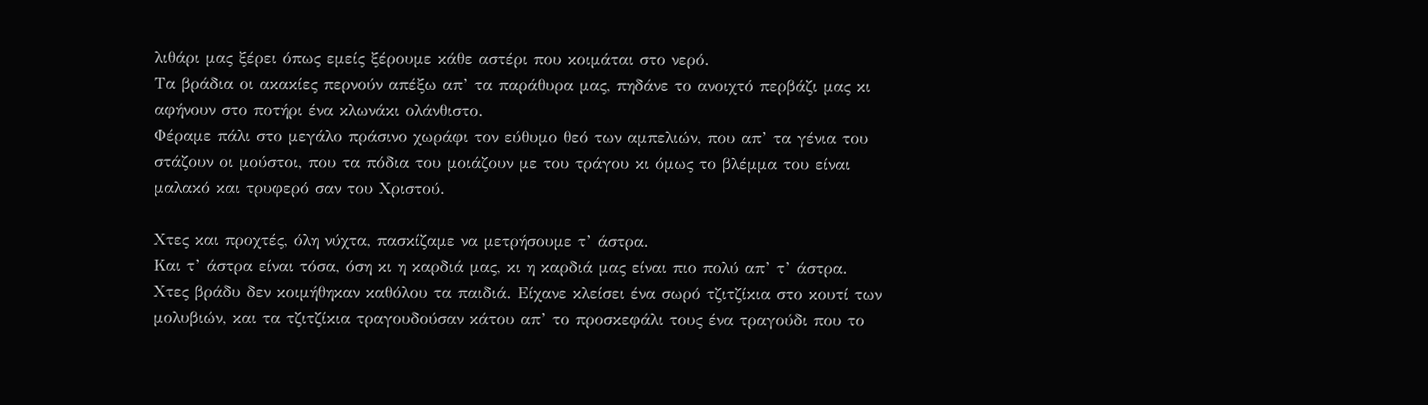λιθάρι μας ξέρει όπως εμείς ξέρουμε κάθε αστέρι που κοιμάται στο νερό.
Τα βράδια οι ακακίες περνούν απέξω απ’ τα παράθυρα μας, πηδάνε το ανοιχτό περβάζι μας κι αφήνουν στο ποτήρι ένα κλωνάκι ολάνθιστο.
Φέραμε πάλι στο μεγάλο πράσινο χωράφι τον εύθυμο θεό των αμπελιών, που απ’ τα γένια του στάζουν οι μούστοι, που τα πόδια του μοιάζουν με του τράγου κι όμως το βλέμμα του είναι μαλακό και τρυφερό σαν του Χριστού.

Χτες και προχτές, όλη νύχτα, πασκίζαμε να μετρήσουμε τ’ άστρα.
Και τ’ άστρα είναι τόσα, όση κι η καρδιά μας, κι η καρδιά μας είναι πιο πολύ απ’ τ’ άστρα.
Χτες βράδυ δεν κοιμήθηκαν καθόλου τα παιδιά. Είχανε κλείσει ένα σωρό τζιτζίκια στο κουτί των μολυβιών, και τα τζιτζίκια τραγουδούσαν κάτου απ’ το προσκεφάλι τους ένα τραγούδι που το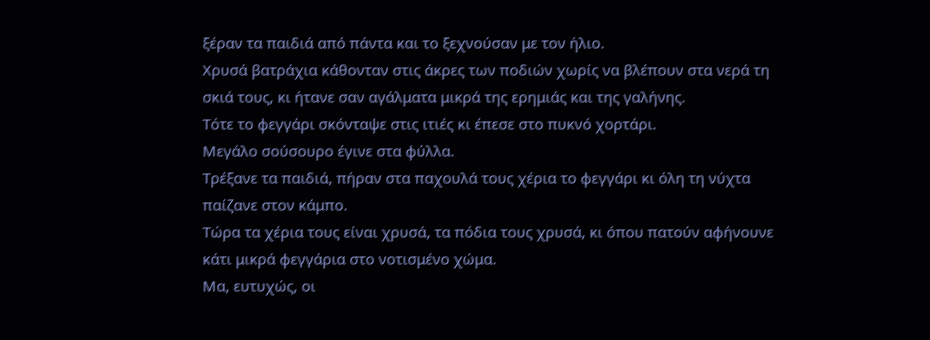ξέραν τα παιδιά από πάντα και το ξεχνούσαν με τον ήλιο.
Χρυσά βατράχια κάθονταν στις άκρες των ποδιών χωρίς να βλέπουν στα νερά τη σκιά τους, κι ήτανε σαν αγάλματα μικρά της ερημιάς και της γαλήνης.
Τότε το φεγγάρι σκόνταψε στις ιτιές κι έπεσε στο πυκνό χορτάρι.
Μεγάλο σούσουρο έγινε στα φύλλα.
Τρέξανε τα παιδιά, πήραν στα παχουλά τους χέρια το φεγγάρι κι όλη τη νύχτα παίζανε στον κάμπο.
Τώρα τα χέρια τους είναι χρυσά, τα πόδια τους χρυσά, κι όπου πατούν αφήνουνε κάτι μικρά φεγγάρια στο νοτισμένο χώμα.
Μα, ευτυχώς, οι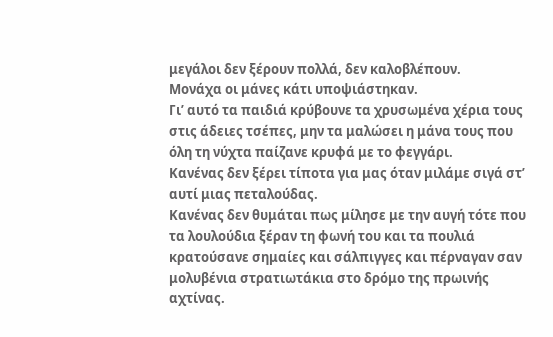μεγάλοι δεν ξέρουν πολλά, δεν καλοβλέπουν.
Μονάχα οι μάνες κάτι υποψιάστηκαν.
Γι’ αυτό τα παιδιά κρύβουνε τα χρυσωμένα χέρια τους στις άδειες τσέπες, μην τα μαλώσει η μάνα τους που όλη τη νύχτα παίζανε κρυφά με το φεγγάρι.
Κανένας δεν ξέρει τίποτα για μας όταν μιλάμε σιγά στ’ αυτί μιας πεταλούδας.
Κανένας δεν θυμάται πως μίλησε με την αυγή τότε που τα λουλούδια ξέραν τη φωνή του και τα πουλιά κρατούσανε σημαίες και σάλπιγγες και πέρναγαν σαν μολυβένια στρατιωτάκια στο δρόμο της πρωινής αχτίνας.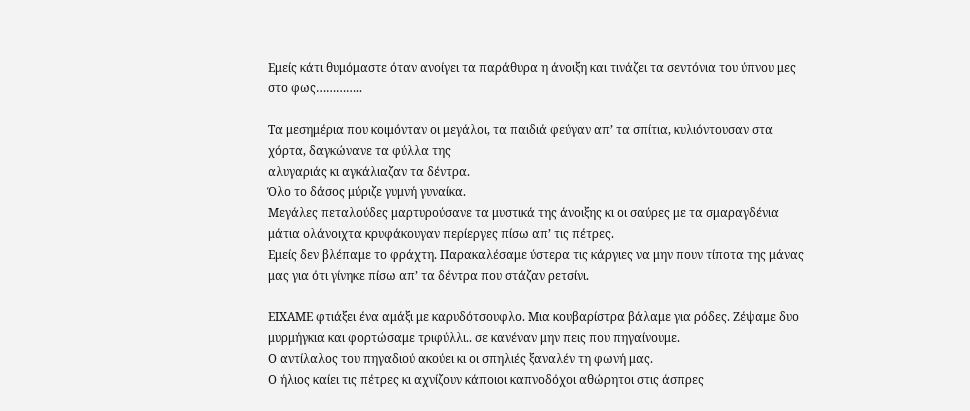Εμείς κάτι θυμόμαστε όταν ανοίγει τα παράθυρα η άνοιξη και τινάζει τα σεντόνια του ύπνου μες στο φως…………..

Τα μεσημέρια που κοιμόνταν οι μεγάλοι, τα παιδιά φεύγαν απ’ τα σπίτια, κυλιόντουσαν στα χόρτα, δαγκώνανε τα φύλλα της
αλυγαριάς κι αγκάλιαζαν τα δέντρα.
Όλο το δάσος μύριζε γυμνή γυναίκα.
Μεγάλες πεταλούδες μαρτυρούσανε τα μυστικά της άνοιξης κι οι σαύρες με τα σμαραγδένια μάτια ολάνοιχτα κρυφάκουγαν περίεργες πίσω απ’ τις πέτρες.
Εμείς δεν βλέπαμε το φράχτη. Παρακαλέσαμε ύστερα τις κάργιες να μην πουν τίποτα της μάνας μας για ότι γίνηκε πίσω απ’ τα δέντρα που στάζαν ρετσίνι.

ΕΙΧΑΜΕ φτιάξει ένα αμάξι με καρυδότσουφλο. Μια κουβαρίστρα βάλαμε για ρόδες. Ζέψαμε δυο μυρμήγκια και φορτώσαμε τριφύλλι.. σε κανέναν μην πεις που πηγαίνουμε.
Ο αντίλαλος του πηγαδιού ακούει κι οι σπηλιές ξαναλέν τη φωνή μας.
Ο ήλιος καίει τις πέτρες κι αχνίζουν κάποιοι καπνοδόχοι αθώρητοι στις άσπρες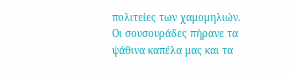πολιτείες των χαμομηλιών.
Οι σουσουράδες πήρανε τα ψάθινα καπέλα μας και τα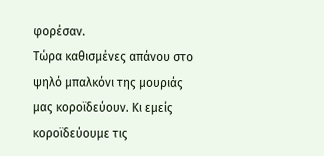φορέσαν.
Τώρα καθισμένες απάνου στο ψηλό μπαλκόνι της μουριάς μας κοροϊδεύουν. Κι εμείς κοροϊδεύουμε τις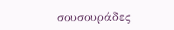σουσουράδες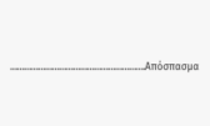………………………………………………….Απόσπασμα